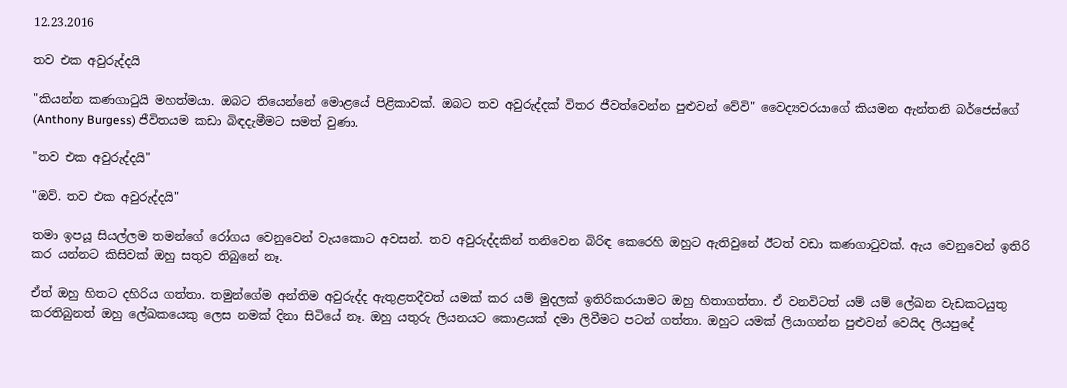12.23.2016

තව එක අවුරුද්දයි

"කියන්න කණගාටුයි මහත්මයා. ඔබට තියෙන්නේ මොළයේ පිළිකාවක්. ඔබට තව අවුරුද්දක් විතර ජීවත්වෙන්න පුළුවන් වේවි" වෛද්‍යවරයාගේ කියමන ඇන්තනි බර්ජෙස්ගේ (Anthony Burgess) ජීවිතයම කඩා බිඳදැමීමට සමත් වුණා.

"තව එක අවුරුද්දයි"

"ඔව්. තව එක අවුරුද්දයි"

තමා ඉපයූ සියල්ලම තමන්ගේ රෝගය වෙනුවෙන් වැයකොට අවසන්. තව අවුරුද්දකින් තනිවෙන බිරිඳ කෙරෙහි ඔහුට ඇතිවුනේ ඊටත් වඩා කණගාටුවක්. ඇය වෙනුවෙන් ඉතිරි කර යන්නට කිසිවක් ඔහු සතුව තිබුනේ නෑ.

ඒත් ඔහු හිතට දහිරිය ගත්තා. තමුන්ගේම අන්තිම අවුරුද්ද ඇතුළතදීවත් යමක් කර යම් මුදලක් ඉතිරිකරයාමට ඔහු හිතාගත්තා. ඒ වනවිටත් යම් යම් ලේඛන වැඩකටයුතු කරතිබුනත් ඔහු ලේඛකයෙකු ලෙස නමක් දිනා සිටියේ නෑ. ඔහු යතුරු ලියනයට කොළයක් දමා ලිවීමට පටන් ගත්තා. ඔහුට යමක් ලියාගන්න පුළුවන් වෙයිද ලියපුදේ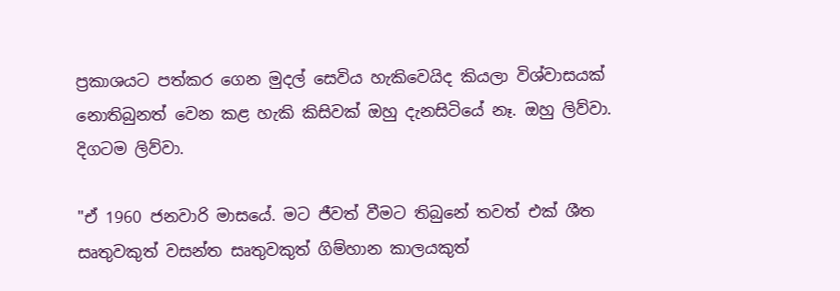ප්‍රකාශයට පත්කර ගෙන මුදල් සෙවිය හැකිවෙයිද කියලා විශ්වාසයක් නොතිබුනත් වෙන කළ හැකි කිසිවක් ඔහු දැනසිටියේ නෑ. ඔහු ලිව්වා. දිගටම ලිව්වා.

"ඒ 1960 ජනවාරි මාසයේ. මට ජීවත් වීමට තිබුනේ තවත් එක් ශීත සෘතුවකුත් වසන්ත සෘතුවකුත් ගිම්හාන කාලයකුත්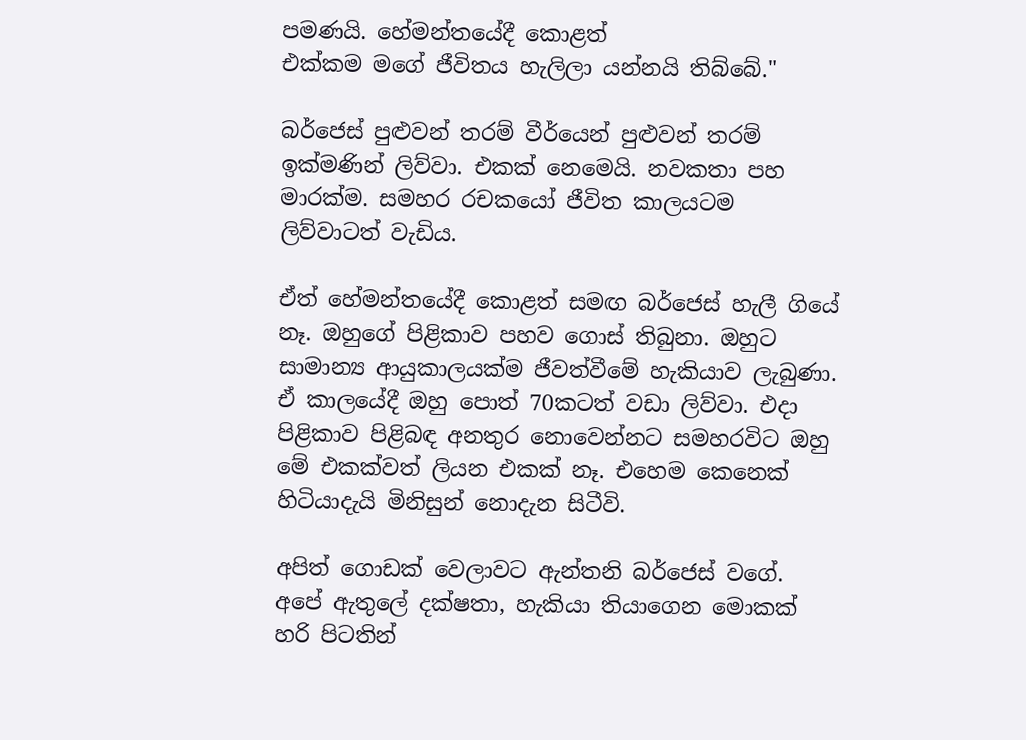පමණයි. හේමන්තයේදී කොළත්
එක්කම මගේ ජීවිතය හැලිලා යන්නයි තිබ්බේ."

බර්ජෙස් පුළුවන් තරම් වීර්යෙන් පුළුවන් තරම් ඉක්මණින් ලිව්වා. එකක් නෙමෙයි. නවකතා පහ මාරක්ම. සමහර රචකයෝ ජීවිත කාලයටම ලිව්වාටත් වැඩිය.

ඒත් හේමන්තයේදී කොළත් සමඟ බර්ජෙස් හැලී ගියේ නෑ. ඔහුගේ පිළිකාව පහව ගොස් තිබුනා. ඔහුට සාමාන්‍ය ආයුකාලයක්ම ජීවත්වීමේ හැකියාව ලැබුණා. ඒ කාලයේදී ඔහු පොත් 70කටත් වඩා ලිව්වා. එදා පිළිකාව පිළිබඳ අනතුර නොවෙන්නට සමහරවිට ඔහු මේ එකක්වත් ලියන එකක් නෑ. එහෙම කෙනෙක් හිටියාදැයි මිනිසුන් නොදැන සිටීවි.

අපිත් ගොඩක් වෙලාවට ඇන්තනි බර්ජෙස් වගේ. අපේ ඇතුලේ දක්ෂතා, හැකියා තියාගෙන මොකක් හරි පිටතින්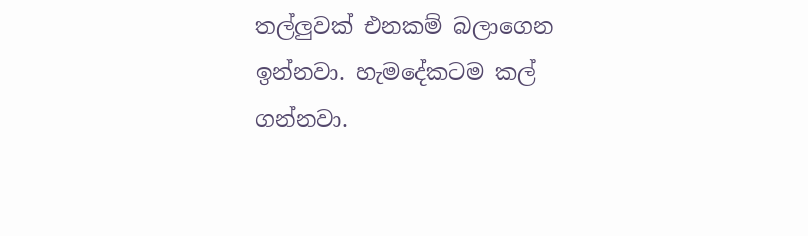තල්ලුවක් එනකම් බලාගෙන ඉන්නවා. හැමදේකටම කල් ගන්නවා.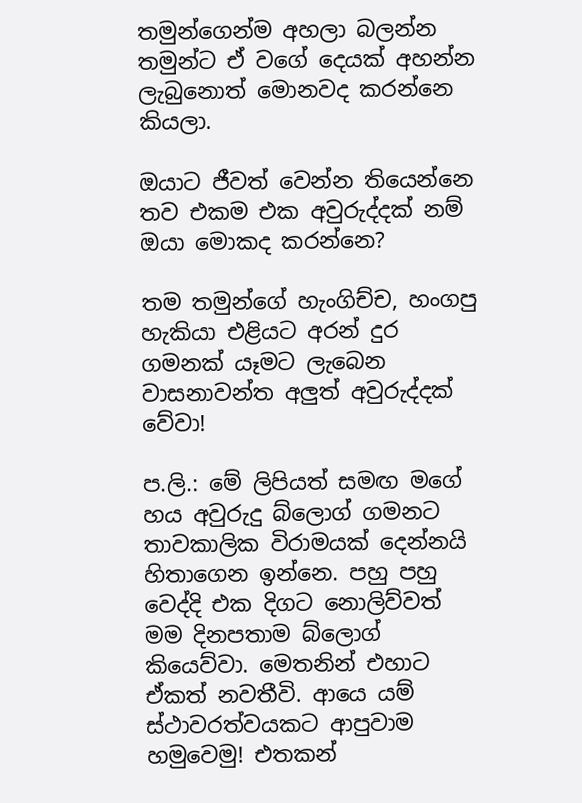තමුන්ගෙන්ම අහලා බලන්න තමුන්ට ඒ වගේ දෙයක් අහන්න ලැබුනොත් මොනවද කරන්නෙ කියලා.

ඔයාට ජීවත් වෙන්න තියෙන්නෙ තව එකම එක අවුරුද්දක් නම් ඔයා මොකද කරන්නෙ?

තම තමුන්ගේ හැංගිච්ච, හංගපු හැකියා එළියට අරන් දුර ගමනක් යෑමට ලැබෙන වාසනාවන්ත අලුත් අවුරුද්දක් වේවා!

ප.ලි.: මේ ලිපියත් සමඟ මගේ හය අවුරුදු බ්ලොග් ගමනට තාවකාලික විරාමයක් දෙන්නයි හිතාගෙන ඉන්නෙ. පහු පහු වෙද්දි එක දිගට නොලිව්වත් මම දිනපතාම බ්ලොග් කියෙව්වා. මෙතනින් එහාට ඒකත් නවතීවි. ආයෙ යම් ස්ථාවරත්වයකට ආපුවාම හමුවෙමු! එතකන්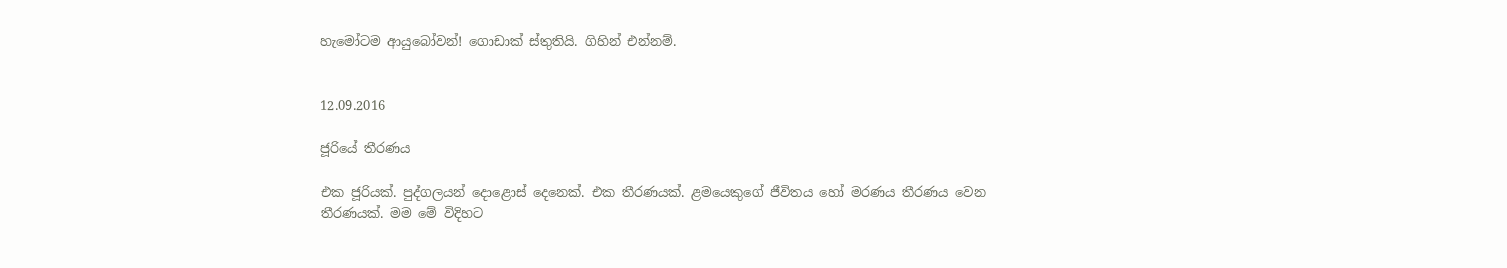හැමෝටම ආයුබෝවන්! ගොඩාක් ස්තුතියි. ගිහින් එන්නම්.


12.09.2016

ජූරියේ තීරණය

එක ජූරියක්. පුද්ගලයන් දොළොස් දෙනෙක්. එක තීරණයක්. ළමයෙකුගේ ජීවිතය හෝ මරණය තීරණය වෙන තීරණයක්. මම මේ විදිහට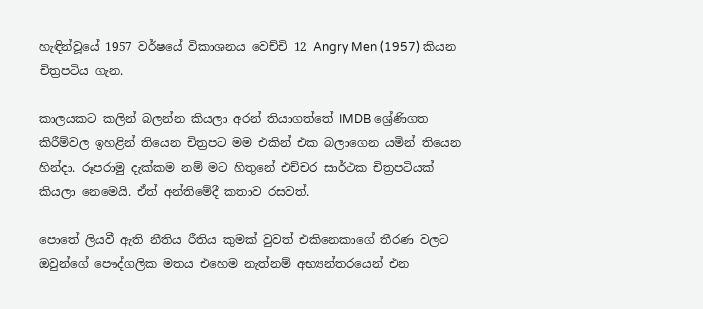හැඳින්වූයේ 1957 වර්ෂයේ විකාශනය වෙච්චි 12 Angry Men (1957) කියන චිත්‍රපටිය ගැන.

කාලයකට කලින් බලන්න කියලා අරන් තියාගත්තේ IMDB ශ්‍රේණිගත කිරීම්වල ඉහළින් තියෙන චිත්‍රපට මම එකින් එක බලාගෙන යමින් තියෙන හින්දා. රූපරාමු දැක්කම නම් මට හිතුනේ එච්චර සාර්ථක චිත්‍රපටියක් කියලා නෙමෙයි. ඒත් අන්තිමේදී කතාව රසවත්.

පොතේ ලියවී ඇති නීතිය රීතිය කුමක් වුවත් එකිනෙකාගේ තීරණ වලට ඔවුන්ගේ පෞද්ගලික මතය එහෙම නැත්නම් අභ්‍යන්තරයෙන් එන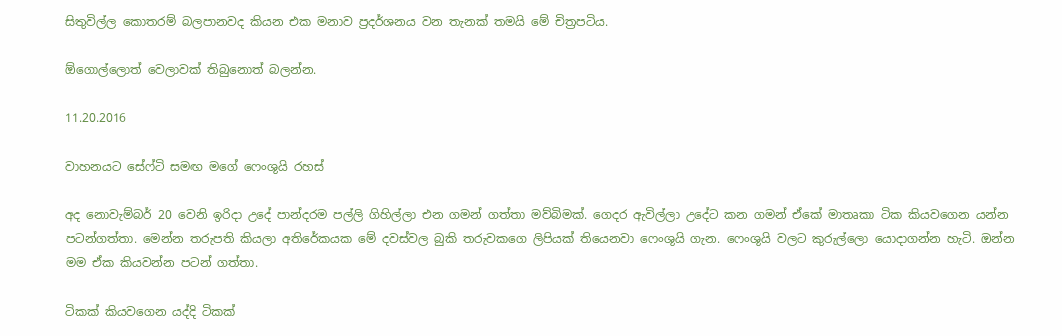සිතුවිල්ල කොතරම් බලපානවද කියන එක මනාව ප්‍රදර්ශනය වන තැනක් තමයි මේ චිත්‍රපටිය.

ඕගොල්ලොත් වෙලාවක් තිබුනොත් බලන්න.

11.20.2016

වාහනයට සේෆ්ටි සමඟ මගේ ෆෙංශුයි රහස්

අද නොවැම්බර් 20 වෙනි ඉරිදා උදේ පාන්දරම පල්ලි ගිහිල්ලා එන ගමන් ගත්තා මව්බිමක්. ගෙදර ඇවිල්ලා උදේට කන ගමන් ඒකේ මාතෘකා ටික කියවගෙන යන්න පටන්ගත්තා. මෙන්න තරුපති කියලා අතිරේකයක මේ දවස්වල බුකි තරුවකගෙ ලිපියක් තියෙනවා ෆෙංශුයි ගැන. ෆෙංශුයි වලට කුරුල්ලො යොදාගන්න හැටි. ඔන්න මම ඒක කියවන්න පටන් ගත්තා.

ටිකක් කියවගෙන යද්දි ටිකක්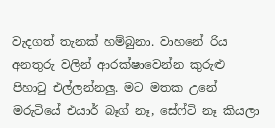වැදගත් තැනක් හම්බුනා. වාහනේ රිය අනතුරු වලින් ආරක්ෂාවෙන්න කුරුළු පිහාටු එල්ලන්නලු. මට මතක උනේ මරුටියේ එයාර් බෑග් නෑ, සේෆ්ටි නෑ කියලා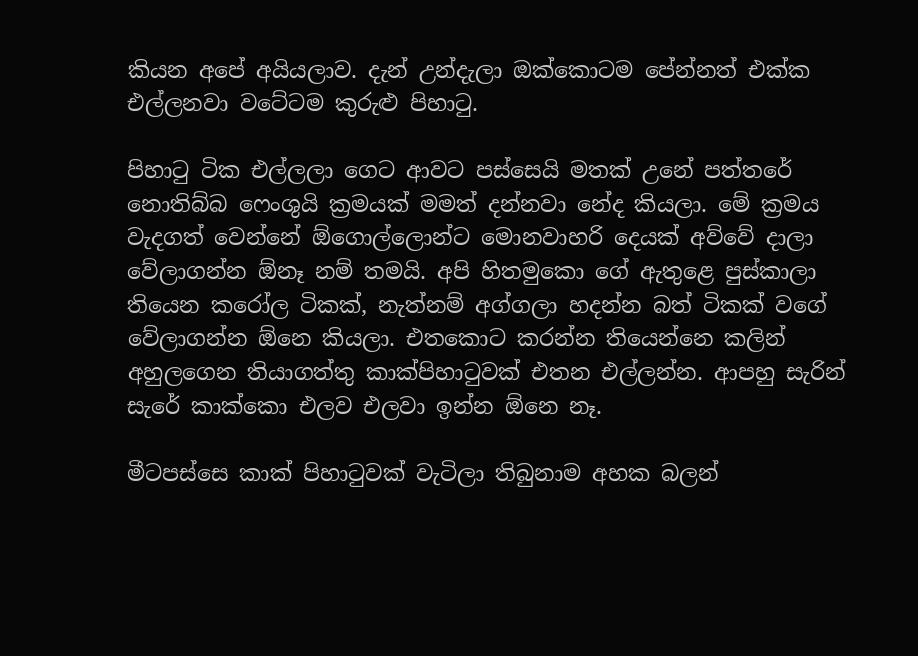කියන අපේ අයියලාව. දැන් උන්දැලා ඔක්කොටම පේන්නත් එක්ක එල්ලනවා වටේටම කුරුළු පිහාටු.

පිහාටු ටික එල්ලලා ගෙට ආවට පස්සෙයි මතක් උනේ පත්තරේ නොතිබ්බ ෆෙංශුයි ක්‍රමයක් මමත් දන්නවා නේද කියලා. මේ ක්‍රමය වැදගත් වෙන්නේ ඕගොල්ලොන්ට මොනවාහරි දෙයක් අව්වේ දාලා වේලාගන්න ඕනෑ නම් තමයි. අපි හිතමුකො ගේ ඇතුළෙ පුස්කාලා තියෙන කරෝල ටිකක්, නැත්නම් අග්ගලා හදන්න බත් ටිකක් වගේ වේලාගන්න ඕනෙ කියලා. එතකොට කරන්න තියෙන්නෙ කලින් අහුලගෙන තියාගත්තු කාක්පිහාටුවක් එතන එල්ලන්න. ආපහු සැරින් සැරේ කාක්කො එලව එලවා ඉන්න ඕනෙ නෑ.

මීටපස්සෙ කාක් පිහාටුවක් වැටිලා තිබුනාම අහක බලන්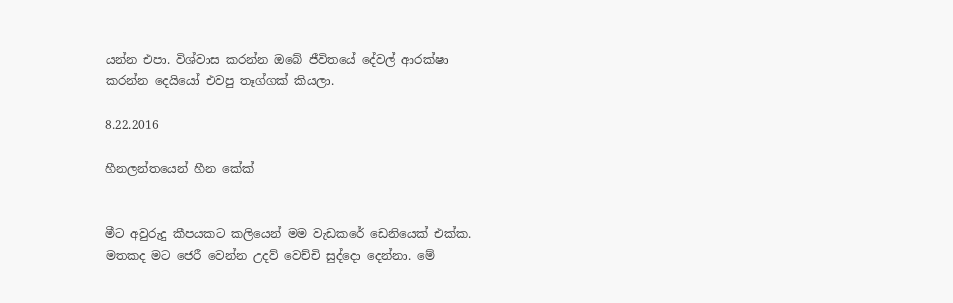යන්න එපා. විශ්වාස කරන්න ඔබේ ජීවිතයේ දේවල් ආරක්ෂා කරන්න දෙයියෝ එවපු තෑග්ගක් කියලා.

8.22.2016

හීනලන්තයෙන් හීන කේක්


මීට අවුරුදු කීපයකට කලියෙන් මම වැඩකරේ ඩෙනියෙක් එක්ක. මතකද මට ජෙරී වෙන්න උදව් වෙච්චි සුද්දො දෙන්නා. මේ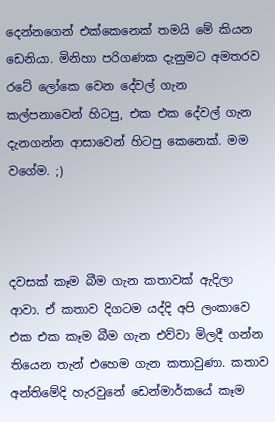දෙන්නගෙන් එක්කෙනෙක් තමයි මේ කියන ඩෙනියා. මිනිහා පරිගණක දැනුමට අමතරව රටේ ලෝකෙ වෙන දේවල් ගැන කල්පනාවෙන් හිටපු, එක එක දේවල් ගැන දැනගන්න ආසාවෙන් හිටපු කෙනෙක්. මම වගේම. ;)



දවසක් කෑම බීම ගැන කතාවක් ඇදිලා ආවා. ඒ කතාව දිගටම යද්දි අපි ලංකාවෙ එක එක කෑම බීම ගැන එව්වා මිලදී ගන්න තියෙන තැන් එහෙම ගැන කතාවුණා. කතාව අන්තිමේදි හැරවුනේ ඩෙන්මාර්කයේ කෑම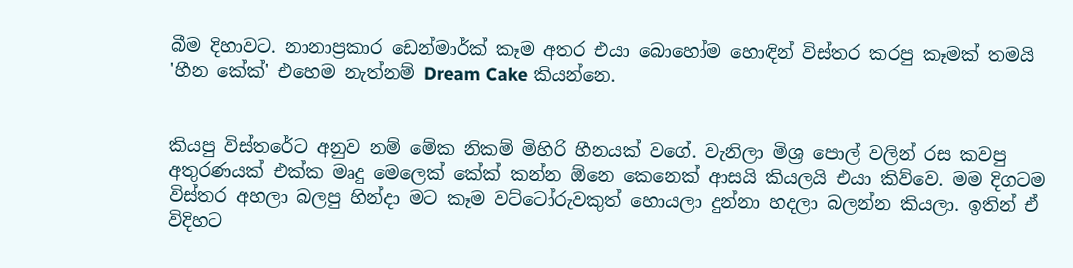බීම දිහාවට. නානාප්‍රකාර ඩෙන්මාර්ක් කෑම අතර එයා බොහෝම හොඳින් විස්තර කරපු කෑමක් තමයි 'හීන කේක්' එහෙම නැත්නම් Dream Cake කියන්නෙ.


කියපු විස්තරේට අනුව නම් මේක නිකම් මිහිරි හීනයක් වගේ. වැනිලා මිශ්‍ර පොල් වලින් රස කවපු අතුරණයක් එක්ක මෘදු මෙලෙක් කේක් කන්න ඕනෙ කෙනෙක් ආසයි කියලයි එයා කිව්වෙ. මම දිගටම විස්තර අහලා බලපු හින්දා මට කෑම වට්ටෝරුවකුත් හොයලා දුන්නා හදලා බලන්න කියලා. ඉතින් ඒ විදිහට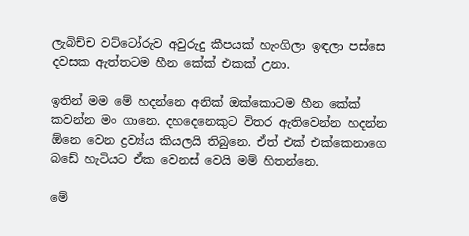ලැබිච්ච වට්ටෝරුව අවුරුදු කීපයක් හැංගිලා ඉඳලා පස්සෙ දවසක ඇත්තටම හීන කේක් එකක් උනා.

ඉතින් මම මේ හදන්නෙ අනික් ඔක්කොටම හීන කේක් කවන්න මං ගානෙ. දහදෙනෙකුට විතර ඇතිවෙන්න හදන්න ඕනෙ වෙන ද්‍රව්‍ය්ය කියලයි තිබුනෙ. ඒත් එක් එක්කෙනාගෙ බඩේ හැටියට ඒක වෙනස් වෙයි මම් හිතන්නෙ.

මේ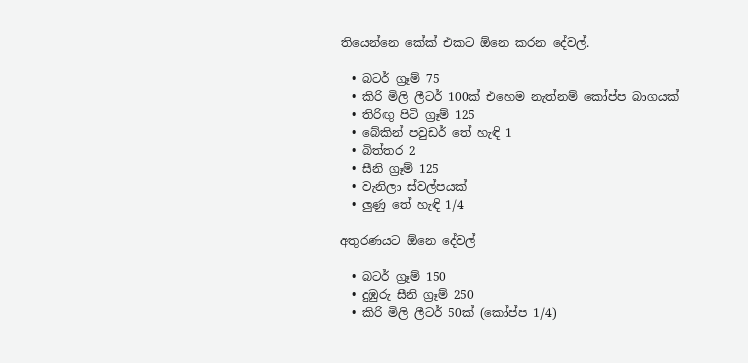තියෙන්නෙ කේක් එකට ඕනෙ කරන දේවල්.

  • බටර් ග්‍රෑම් 75
  • කිරි මිලි ලීටර් 100ක් එහෙම නැත්නම් කෝප්ප බාගයක්
  • තිරිඟු පිටි ග්‍රෑම් 125
  • බේකින් පවුඩර් තේ හැඳි 1
  • බිත්තර 2
  • සීනි ග්‍රෑම් 125
  • වැනිලා ස්වල්පයක්
  • ලුණු තේ හැඳි 1/4

අතුරණයට ඕනෙ දේවල්

  • බටර් ග්‍රෑම් 150
  • දුඹුරු සීනි ග්‍රෑම් 250
  • කිරි මිලි ලීටර් 50ක් (කෝප්ප 1/4)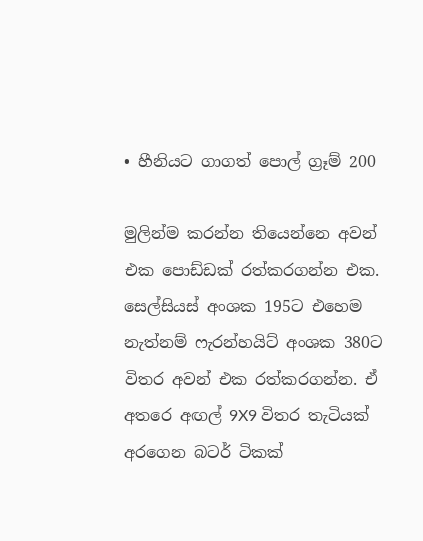• හීනියට ගාගත් පොල් ග්‍රෑම් 200

මුලින්ම කරන්න තියෙන්නෙ අවන් එක පොඩ්ඩක් රත්කරගන්න එක. සෙල්සියස් අංශක 195ට එහෙම නැත්නම් ෆැරන්හයිට් අංශක 380ට විතර අවන් එක රත්කරගන්න. ඒ අතරෙ අඟල් 9X9 විතර තැටියක් අරගෙන බටර් ටිකක්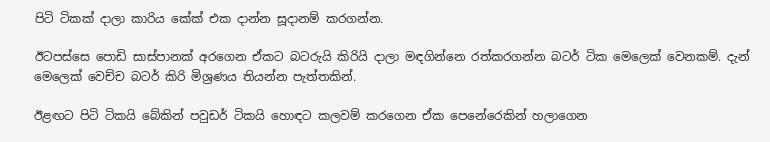පිටි ටිකක් දාලා කාරිය කේක් එක දාන්න සූදානම් කරගන්න.

ඊටපස්සෙ පොඩි සාස්පානක් අරගෙන ඒකට බටරුයි කිරියි දාලා මඳගින්නෙ රත්කරගන්න බටර් ටික මෙලෙක් වෙනකම්. දැන් මෙලෙක් වෙච්ච බටර් කිරි මිශ්‍රණය තියන්න පැත්තකින්.

ඊළඟට පිටි ටිකයි බේකින් පවුඩර් ටිකයි හොඳට කලවම් කරගෙන ඒක පෙනේරෙකින් හලාගෙන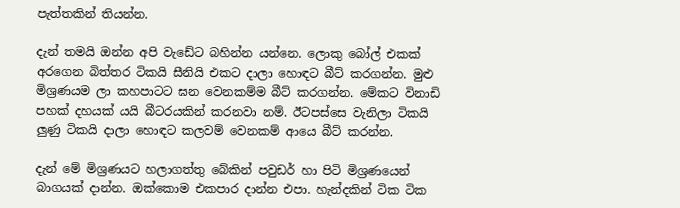පැත්තකින් තියන්න.

දැන් තමයි ඔන්න අපි වැඩේට බහින්න යන්නෙ. ලොකු බෝල් එකක් අරගෙන බිත්තර ටිකයි සීනියි එකට දාලා හොඳට බීට් කරගන්න. මුළු මිශ්‍රණයම ලා කහපාටට ඝන වෙනකම්ම බීට් කරගන්න. මේකට විනාඩි පහක් දහයක් යයි බීටරයකින් කරනවා නම්. ඊටපස්සෙ වැනිලා ටිකයි ලුණු ටිකයි දාලා හොඳට කලවම් වෙනකම් ආයෙ බීට් කරන්න.

දැන් මේ මිශ්‍රණයට හලාගත්තු බේකින් පවුඩර් හා පිටි මිශ්‍රණයෙන් බාගයක් දාන්න. ඔක්කොම එකපාර දාන්න එපා. හැන්දකින් ටික ටික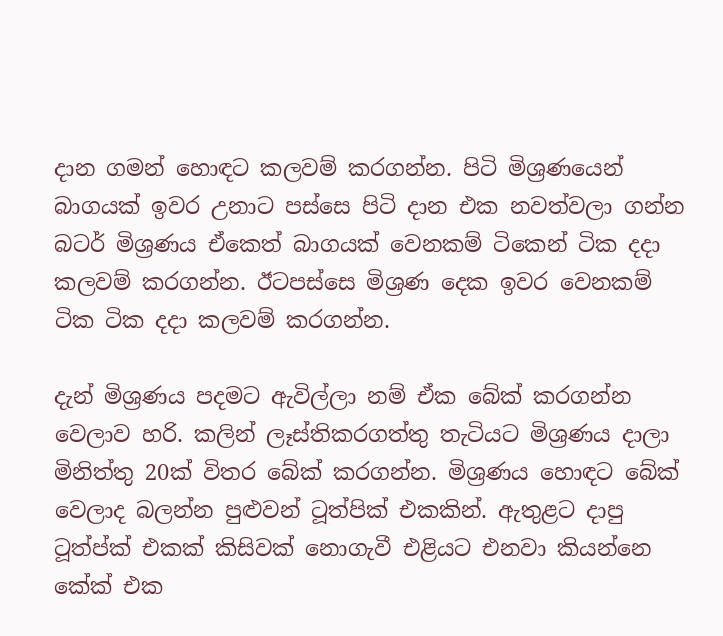දාන ගමන් හොඳට කලවම් කරගන්න. පිටි මිශ්‍රණයෙන් බාගයක් ඉවර උනාට පස්සෙ පිටි දාන එක නවත්වලා ගන්න බටර් මිශ්‍රණය ඒකෙත් බාගයක් වෙනකම් ටිකෙන් ටික දදා කලවම් කරගන්න. ඊටපස්සෙ මිශ්‍රණ දෙක ඉවර වෙනකම් ටික ටික දදා කලවම් කරගන්න.

දැන් මිශ්‍රණය පදමට ඇවිල්ලා නම් ඒක බේක් කරගන්න වෙලාව හරි. කලින් ලෑස්තිකරගත්තු තැටියට මිශ්‍රණය දාලා මිනිත්තු 20ක් විතර බේක් කරගන්න. මිශ්‍රණය හොඳට බේක් වෙලාද බලන්න පුළුවන් ටූත්පික් එකකින්. ඇතුළට දාපු ටූත්ප්ක් එකක් කිසිවක් නොගැවී එළියට එනවා කියන්නෙ කේක් එක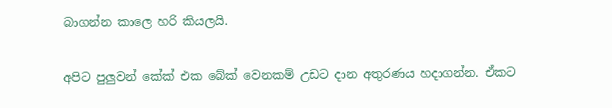බාගන්න කාලෙ හරි කියලයි.

අපිට පුලුවන් කේක් එක බේක් වෙනකම් උඩට දාන අතුරණය හදාගන්න. ඒකට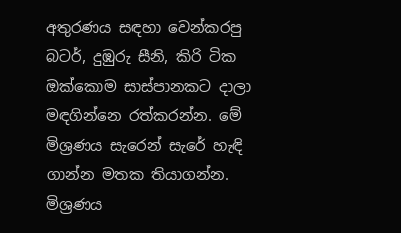අතුරණය සඳහා වෙන්කරපු බටර්, දුඹුරු සීනි, කිරි ටික ඔක්කොම සාස්පානකට දාලා මඳගින්නෙ රත්කරන්න. මේ මිශ්‍රණය සැරෙන් සැරේ හැඳි ගාන්න මතක තියාගන්න. මිශ්‍රණය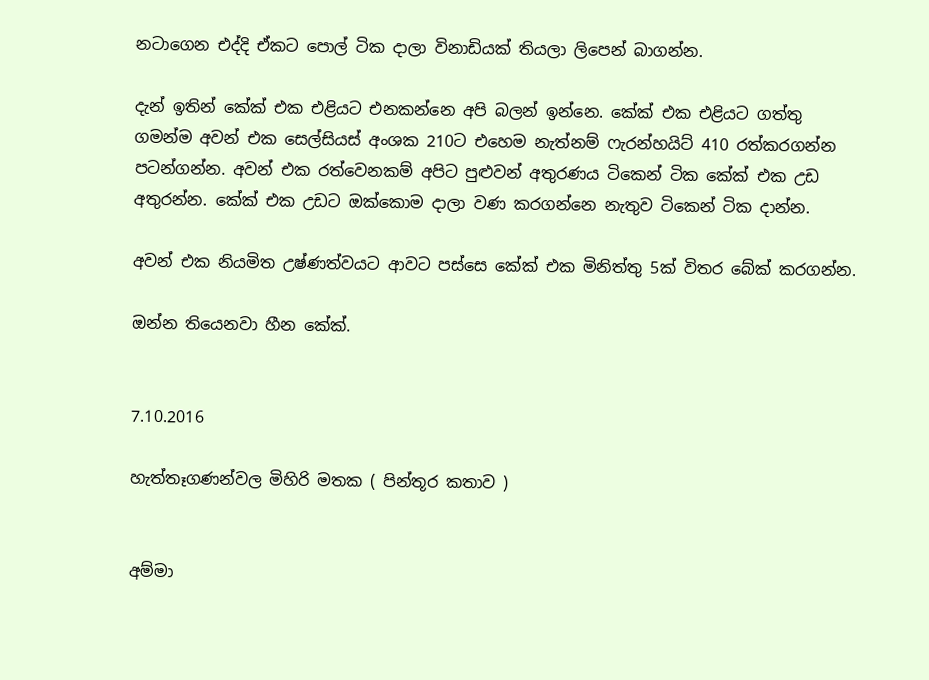නටාගෙන එද්දි ඒකට පොල් ටික දාලා විනාඩියක් තියලා ලිපෙන් බාගන්න.

දැන් ඉතින් කේක් එක එළියට එනකන්නෙ අපි බලන් ඉන්නෙ. කේක් එක එළියට ගත්තු ගමන්ම අවන් එක සෙල්සියස් අංශක 210ට එහෙම නැත්නම් ෆැරන්හයිට් 410 රත්කරගන්න පටන්ගන්න. අවන් එක රත්වෙනකම් අපිට පුළුවන් අතුරණය ටිකෙන් ටික කේක් එක උඩ අතුරන්න. කේක් එක උඩට ඔක්කොම දාලා වණ කරගන්නෙ නැතුව ටිකෙන් ටික දාන්න.

අවන් එක නියමිත උෂ්ණත්වයට ආවට පස්සෙ කේක් එක මිනිත්තු 5ක් විතර බේක් කරගන්න.

ඔන්න තියෙනවා හීන කේක්.


7.10.2016

හැත්තෑගණන්වල මිහිරි මතක ( පින්තූර කතාව )


අම්මා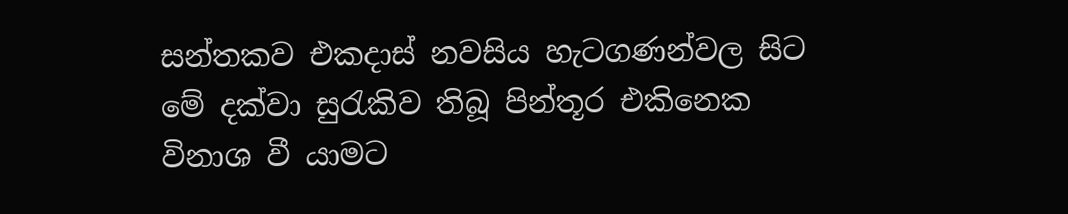සන්තකව එකදාස් නවසිය හැටගණන්වල සිට මේ දක්වා සුරැකිව තිබූ පින්තූර එකිනෙක විනාශ වී යාමට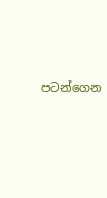පටන්ගෙන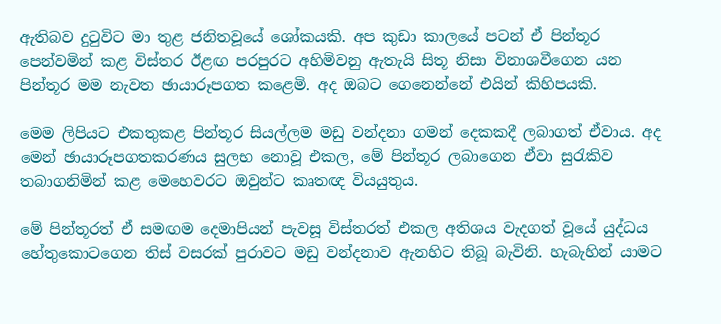ඇතිබව දුටුවිට මා තුළ ජනිතවූයේ ශෝකයකි. අප කුඩා කාලයේ පටන් ඒ පින්තූර පෙන්වමින් කළ විස්තර ඊළඟ පරපුරට අහිමිවනු ඇතැයි සිතූ නිසා විනාශවීගෙන යන පින්තූර මම නැවත ඡායාරූපගත කළෙමි. අද ඔබට ගෙනෙන්නේ එයින් කිහිපයකි.

මෙම ලිපියට එකතුකළ පින්තූර සියල්ලම මඩු වන්දනා ගමන් දෙකකදී ලබාගත් ඒවාය. අද මෙන් ඡායාරූපගතකරණය සුලභ නොවූ එකල, මේ පින්තූර ලබාගෙන ඒවා සුරැකිව තබාගනිමින් කළ මෙහෙවරට ඔවුන්ට කෘතඥ වියයුතුය.

මේ පින්තූරත් ඒ සමඟම දෙමාපියන් පැවසූ විස්තරත් එකල අතිශය වැදගත් වූයේ යුද්ධය හේතුකොටගෙන තිස් වසරක් පුරාවට මඩු වන්දනාව ඇනහිට තිබූ බැවිනි. හැබැහින් යාමට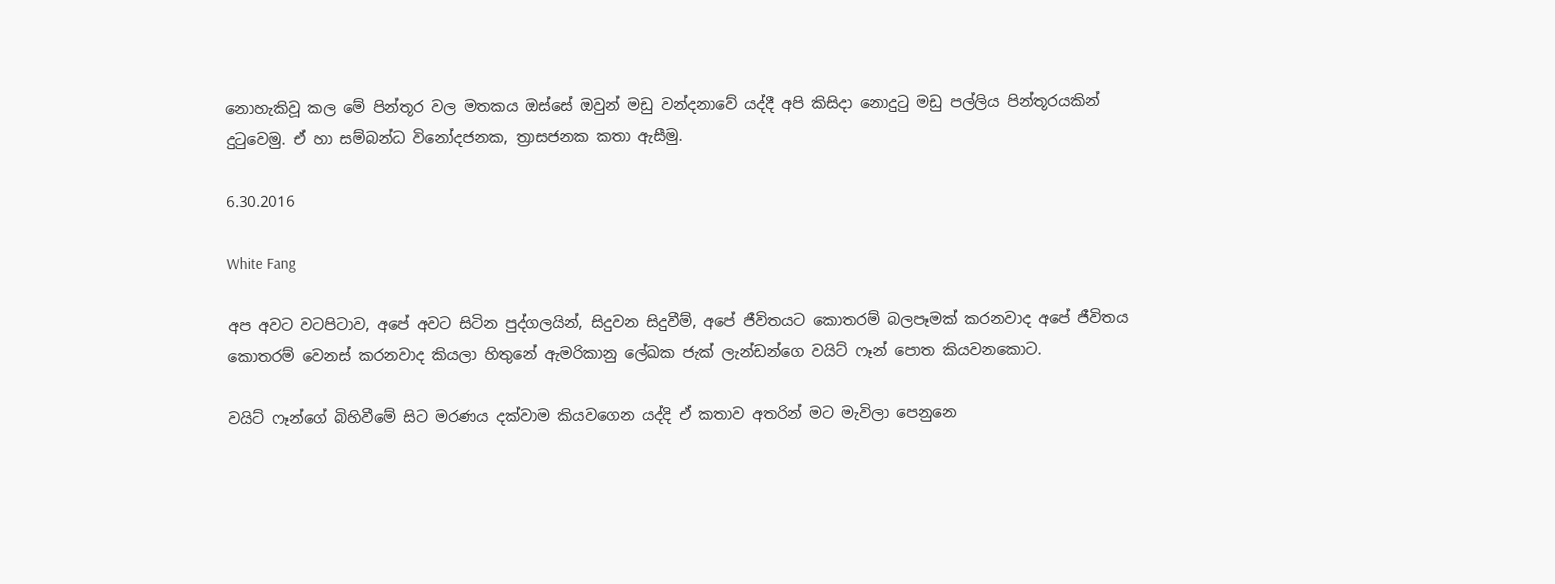නොහැකිවූ කල මේ පින්තූර වල මතකය ඔස්සේ ඔවුන් මඩු වන්දනාවේ යද්දී අපි කිසිදා නොදුටු මඩු පල්ලිය පින්තූරයකින් දුටුවෙමු. ඒ හා සම්බන්ධ විනෝදජනක, ත්‍රාසජනක කතා ඇසීමු.

6.30.2016

White Fang

අප අවට වටපිටාව, අපේ අවට සිටින පුද්ගලයින්, සිදුවන සිදුවීම්, අපේ ජීවිතයට කොතරම් බලපෑමක් කරනවාද අපේ ජීවිතය කොතරම් වෙනස් කරනවාද කියලා හිතුනේ ඇමරිකානු ලේඛක ජැක් ලැන්ඩන්ගෙ වයිට් ෆෑන් පොත කියවනකොට.

වයිට් ෆෑන්ගේ බිහිවීමේ සිට මරණය දක්වාම කියවගෙන යද්දි ඒ කතාව අතරින් මට මැවිලා පෙනුනෙ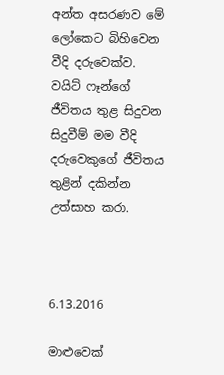අන්ත අසරණව මේ ලෝකෙට බිහිවෙන වීදි දරුවෙක්ව. වයිට් ෆෑන්ගේ ජීවිතය තුළ සිදුවන සිදුවීම් මම වීදි දරුවෙකුගේ ජීවිතය තුළින් දකින්න උත්සාහ කරා.



6.13.2016

මාළුවෙක්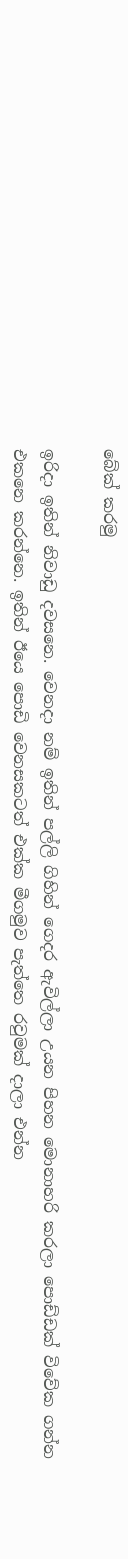බේක් කරමු

ඉරිදා ඉතින් නිවාඩු දවසනෙ. වෙනදා නම් ඉතින් පල්ලි ගිහින් ගෙදර ඇවිල්ලා උයන පිහන මොනාහරි කරලා පොඩ්ඩක් විවේක ගන්න එකනෙ කරන්නෙ. ඉතින් ඊයෙ පොඩි වෙනසකටත් එක්ක මීගමුව පැත්තෙ රවුමක් දාලා එන්න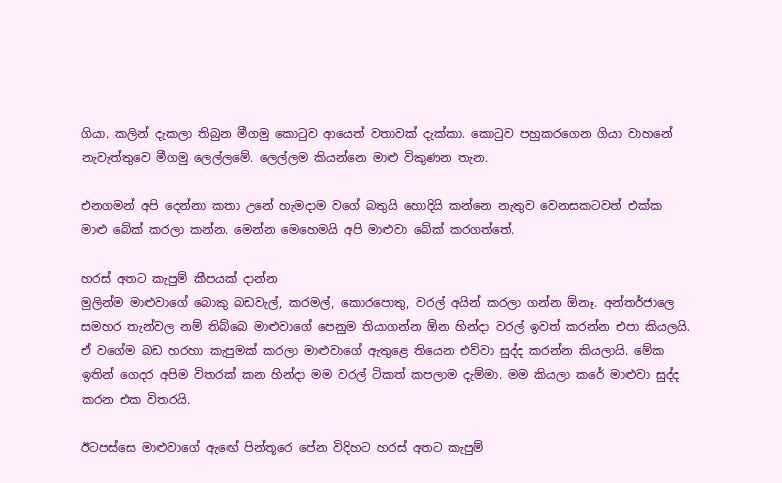ගියා. කලින් දැකලා තිබුන මීගමු කොටුව ආයෙත් වතාවක් දැක්කා. කොටුව පහුකරගෙන ගියා වාහනේ නැවැත්තුවෙ මීගමු ලෙල්ලමේ. ලෙල්ලම කියන්නෙ මාළු විකුණන තැන.

එනගමන් අපි දෙන්නා කතා උනේ හැමදාම වගේ බතුයි හොදියි කන්නෙ නැතුව වෙනසකටවත් එක්ක මාළු බේක් කරලා කන්න. මෙන්න මෙහෙමයි අපි මාළුවා බේක් කරගත්තේ.

හරස් අතට කැපුම් කීපයක් දාන්න
මුලින්ම මාළුවාගේ බොකු බඩවැල්, කරමල්, කොරපොතු, වරල් අයින් කරලා ගන්න ඕනෑ. අන්තර්ජාලෙ සමහර තැන්වල නම් තිබ්බෙ මාළුවාගේ පෙනුම තියාගන්න ඕන හින්දා වරල් ඉවත් කරන්න එපා කියලයි. ඒ වගේම බඩ හරහා කැපුමක් කරලා මාළුවාගේ ඇතුළෙ තියෙන එව්වා සුද්ද කරන්න කියලායි. මේක ඉතින් ගෙදර අපිම විතරක් කන හින්දා මම වරල් ටිකත් කපලාම දැම්මා. මම කියලා කරේ මාළුවා සුද්ද කරන එක විතරයි.

ඊටපස්සෙ මාළුවාගේ ඇඟේ පින්තූරෙ පේන විදිහට හරස් අතට කැපුම්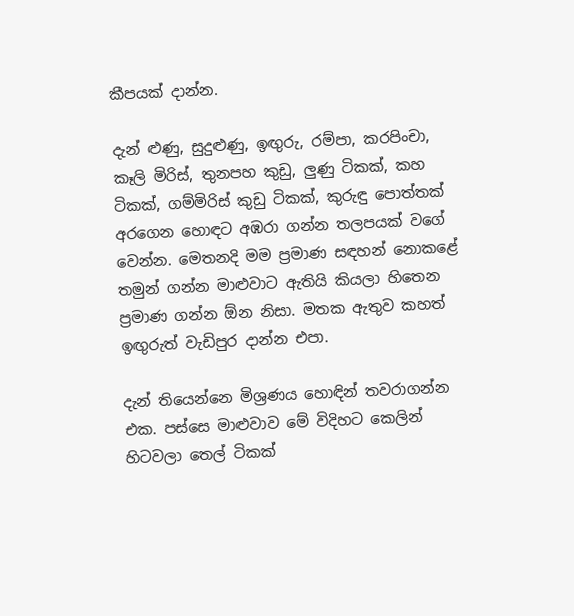කීපයක් දාන්න.

දැන් ළුණු, සුදුළුණු, ඉඟුරු, රම්පා, කරපිංචා, කෑලි මිරිස්, තුනපහ කුඩු, ලුණු ටිකක්, කහ ටිකක්, ගම්මිරිස් කුඩු ටිකක්, කුරුඳු පොත්තක් අරගෙන හොඳට අඹරා ගන්න තලපයක් වගේ වෙන්න. මෙතනදි මම ප්‍රමාණ සඳහන් නොකළේ තමුන් ගන්න මාළුවාට ඇතියි කියලා හිතෙන ප්‍රමාණ ගන්න ඕන නිසා. මතක ඇතුව කහත් ඉඟුරුත් වැඩිපුර දාන්න එපා.

දැන් තියෙන්නෙ මිශ්‍රණය හොඳින් තවරාගන්න එක. පස්සෙ මාළුවාව මේ විදිහට කෙලින් හිටවලා තෙල් ටිකක්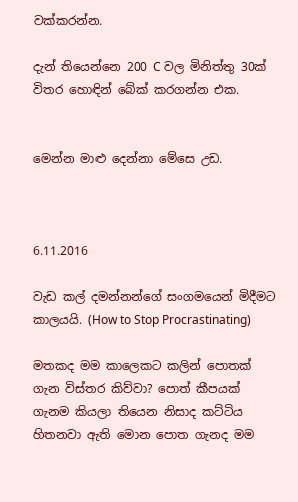වක්කරන්න.

දැන් තියෙන්නෙ 200 C වල මිනිත්තු 30ක් විතර හොඳින් බේක් කරගන්න එක.


මෙන්න මාළු දෙන්නා මේසෙ උඩ.



6.11.2016

වැඩ කල් දමන්නන්ගේ සංගමයෙන් මිදීමට කාලයයි. (How to Stop Procrastinating)

මතකද මම කාලෙකට කලින් පොතක් ගැන විස්තර කිව්වා? පොත් කීපයක් ගැනම කියලා තියෙන නිසාද කට්ටිය හිතනවා ඇති මොන පොත ගැනද මම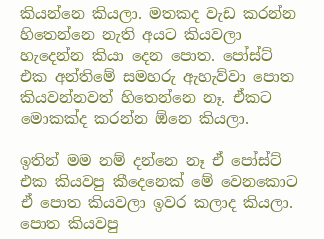කියන්නෙ කියලා. මතකද වැඩ කරන්න හිතෙන්නෙ නැති අයට කියවලා හැදෙන්න කියා දෙන පොත. පෝස්ට් එක අන්තිමේ සමහරු ඇහැව්වා පොත කියවන්නවත් හිතෙන්නෙ නෑ. ඒකට මොකක්ද කරන්න ඕනෙ කියලා.

ඉතින් මම නම් දන්නෙ නෑ ඒ පෝස්ට් එක කියවපු කීදෙනෙක් මේ වෙනකොට ඒ පොත කියවලා ඉවර කලාද කියලා. පොත කියවපු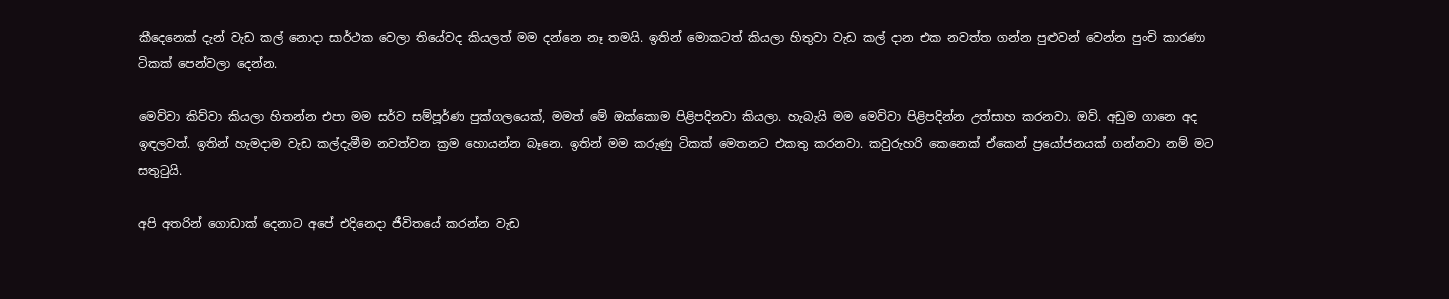කීදෙනෙක් දැන් වැඩ කල් නොදා සාර්ථක වෙලා තියේවද කියලත් මම දන්නෙ නෑ තමයි. ඉතින් මොකටත් කියලා හිතුවා වැඩ කල් දාන එක නවත්ත ගන්න පුළුවන් වෙන්න පුංචි කාරණා ටිකක් පෙන්වලා දෙන්න.

මෙව්වා කිව්වා කියලා හිතන්න එපා මම සර්ව සම්පූර්ණ පුක්ගලයෙක්, මමත් මේ ඔක්කොම පිළිපදිනවා කියලා. හැබැයි මම මෙව්වා පිළිපදින්න උත්සාහ කරනවා. ඔව්. අඩුම ගානෙ අද ඉඳලවත්. ඉතින් හැමදාම වැඩ කල්දැමීම නවත්වන ක්‍රම හොයන්න බෑනෙ. ඉතින් මම කරුණු ටිකක් මෙතනට එකතු කරනවා. කවුරුහරි කෙනෙක් ඒකෙන් ප්‍රයෝජනයක් ගන්නවා නම් මට සතුටුයි.

අපි අතරින් ගොඩාක් දෙනාට අපේ එදිනෙදා ජීවිතයේ කරන්න වැඩ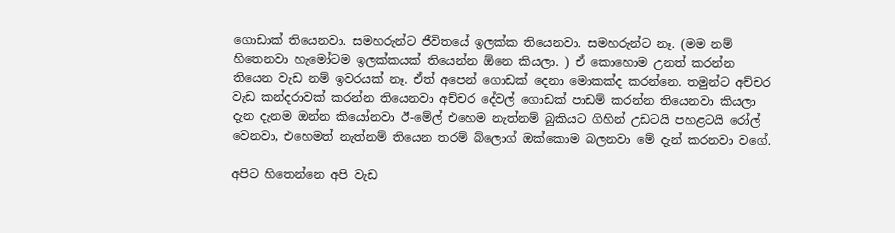ගොඩාක් තියෙනවා. සමහරුන්ට ජීවිතයේ ඉලක්ක තියෙනවා. සමහරුන්ට නෑ. (මම නම් හිතෙනවා හැමෝටම ඉලක්කයක් තියෙන්න ඕනෙ කියලා. ) ඒ කොහොම උනත් කරන්න තියෙන වැඩ නම් ඉවරයක් නෑ. ඒත් අපෙන් ගොඩක් දෙනා මොකක්ද කරන්නෙ. තමුන්ට අච්චර වැඩ කන්දරාවක් කරන්න තියෙනවා අච්චර දේවල් ගොඩක් පාඩම් කරන්න තියෙනවා කියලා දැන දැනම ඔන්න කියෝනවා ඊ-මේල් එහෙම නැත්නම් බුකියට ගිහින් උඩටයි පහළටයි රෝල්  වෙනවා, එහෙමත් නැත්නම් තියෙන තරම් බ්ලොග් ඔක්කොම බලනවා මේ දැන් කරනවා වගේ.

අපිට හිතෙන්නෙ අපි වැඩ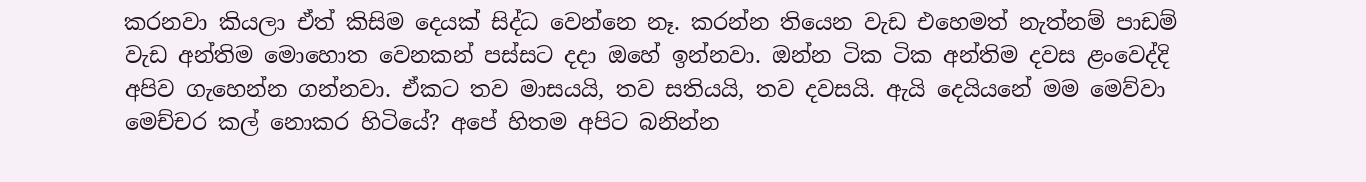කරනවා කියලා ඒත් කිසිම දෙයක් සිද්ධ වෙන්නෙ නෑ. කරන්න තියෙන වැඩ එහෙමත් නැත්නම් පාඩම් වැඩ අන්තිම මොහොත වෙනකන් පස්සට දදා ඔහේ ඉන්නවා. ඔන්න ටික ටික අන්තිම දවස ළංවෙද්දි අපිව ගැහෙන්න ගන්නවා. ඒකට තව මාසයයි, තව සතියයි, තව දවසයි. ඇයි දෙයියනේ මම මෙව්වා මෙච්චර කල් නොකර හිටියේ? අපේ හිතම අපිට බනින්න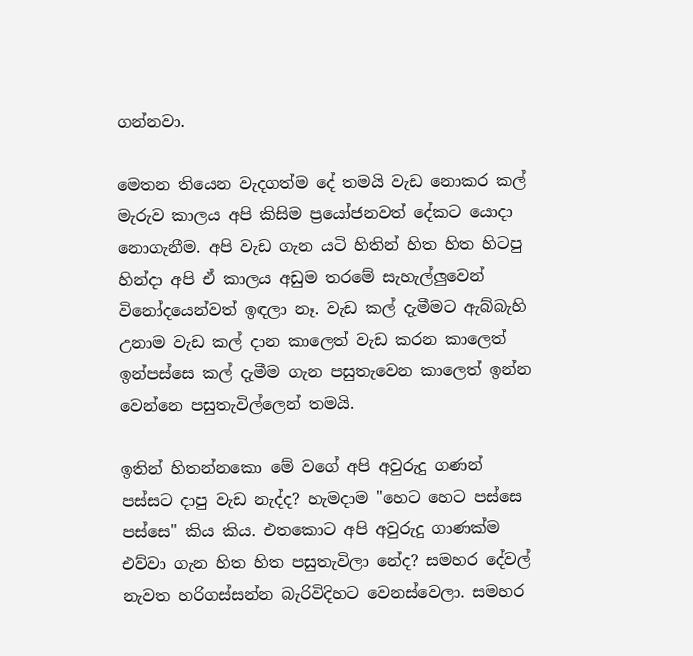ගන්නවා.

මෙතන තියෙන වැදගත්ම දේ තමයි වැඩ නොකර කල් මැරුව කාලය අපි කිසිම ප්‍රයෝජනවත් දේකට යොදා නොගැනීම. අපි වැඩ ගැන යටි හිතින් හිත හිත හිටපු හින්දා අපි ඒ කාලය අඩුම තරමේ සැහැල්ලුවෙන් විනෝදයෙන්වත් ඉඳලා නෑ. වැඩ කල් දැමීමට ඇබ්බැහි උනාම වැඩ කල් දාන කාලෙත් වැඩ කරන කාලෙත් ඉන්පස්සෙ කල් දැමීම ගැන පසුතැවෙන කාලෙත් ඉන්න වෙන්නෙ පසුතැවිල්ලෙන් තමයි.

ඉතින් හිතන්නකො මේ වගේ අපි අවුරුදු ගණන් පස්සට දාපු වැඩ නැද්ද? හැමදාම "හෙට හෙට පස්සෙ පස්සෙ" කිය කිය. එතකොට අපි අවුරුදු ගාණක්ම එව්වා ගැන හිත හිත පසුතැවිලා නේද? සමහර දේවල් නැවත හරිගස්සන්න බැරිවිදිහට වෙනස්වෙලා. සමහර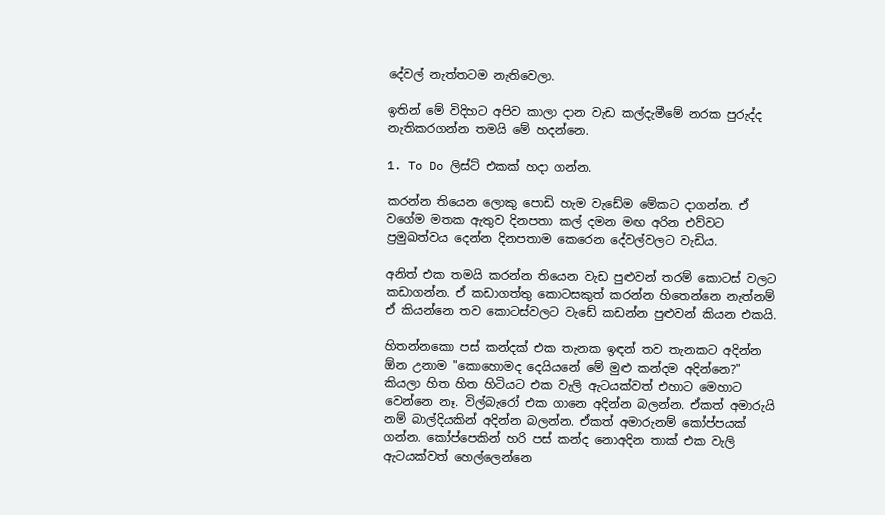දේවල් නැත්තටම නැතිවෙලා.

ඉතින් මේ විදිහට අපිව කාලා දාන වැඩ කල්දැමීමේ නරක පුරුද්ද නැතිකරගන්න තමයි මේ හදන්නෙ.

1. To Do ලිස්ට් එකක් හදා ගන්න.

කරන්න තියෙන ලොකු පොඩි හැම වැඩේම මේකට දාගන්න. ඒ වගේම මතක ඇතුව දිනපතා කල් දමන මඟ අරින එව්වට ප්‍රමුඛත්වය දෙන්න දිනපතාම කෙරෙන දේවල්වලට වැඩිය.

අනිත් එක තමයි කරන්න තියෙන වැඩ පුළුවන් තරම් කොටස් වලට කඩාගන්න. ඒ කඩාගත්තු කොටසකුත් කරන්න හිතෙන්නෙ නැත්නම් ඒ කියන්නෙ තව කොටස්වලට වැඩේ කඩන්න පුළුවන් කියන එකයි.

හිතන්නකො පස් කන්දක් එක තැනක ඉඳන් තව තැනකට අදින්න ඕන උනාම "කොහොමද දෙයියනේ මේ මුළු කන්දම අදින්නෙ?" කියලා හිත හිත හිටියට එක වැලි ඇටයක්වත් එහාට මෙහාට වෙන්නෙ නෑ. විල්බැරෝ එක ගානෙ අදින්න බලන්න. ඒකත් අමාරුයි නම් බාල්දියකින් අදින්න බලන්න. ඒකත් අමාරුනම් කෝප්පයක් ගන්න. කෝප්පෙකින් හරි පස් කන්ද නොඅදින තාක් එක වැලි ඇටයක්වත් හෙල්ලෙන්නෙ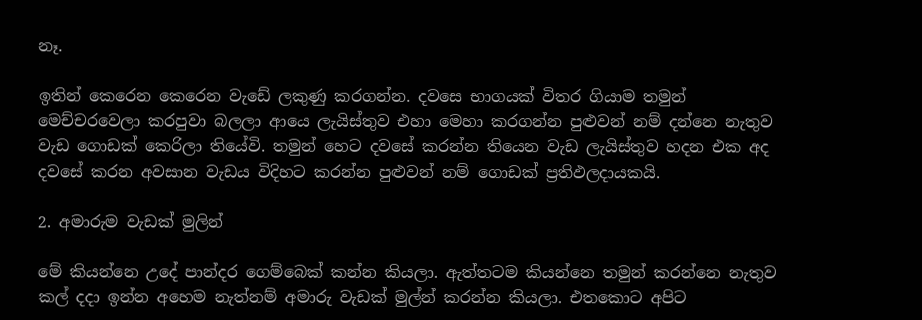නෑ.

ඉතින් කෙරෙන කෙරෙන වැඩේ ලකුණු කරගන්න. දවසෙ භාගයක් විතර ගියාම තමුන් මෙච්චරවෙලා කරපුවා බලලා ආයෙ ලැයිස්තුව එහා මෙහා කරගන්න පුළුවන් නම් දන්නෙ නැතුව වැඩ ගොඩක් කෙරිලා තියේවි. තමුන් හෙට දවසේ කරන්න තියෙන වැඩ ලැයිස්තුව හදන එක අද දවසේ කරන අවසාන වැඩය විදිහට කරන්න පුළුවන් නම් ගොඩක් ප්‍රතිඵලදායකයි.

2. අමාරුම වැඩක් මුලින්

මේ කියන්නෙ උදේ පාන්දර ගෙම්බෙක් කන්න කියලා. ඇත්තටම කියන්නෙ තමුන් කරන්නෙ නැතුව කල් දදා ඉන්න අහෙම නැත්නම් අමාරු වැඩක් මුල්න් කරන්න කියලා. එතකොට අපිට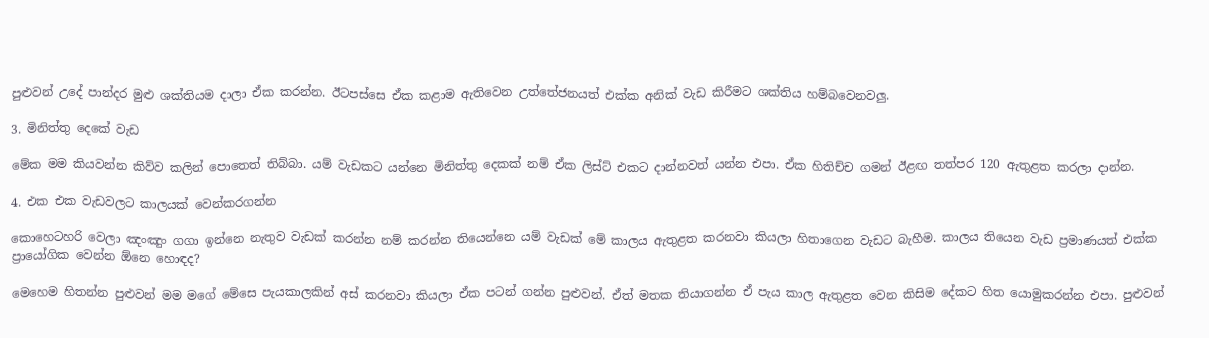පුළුවන් උදේ පාන්දර මුළු ශක්තියම දාලා ඒක කරන්න. ඊටපස්සෙ ඒක කළාම ඇතිවෙන උත්තේජනයත් එක්ක අනික් වැඩ කිරීමට ශක්තිය හම්බවෙනවලු.

3. මිනිත්තු දෙකේ වැඩ

මේක මම කියවන්න කිව්ව කලින් පොතෙත් තිබ්බා. යම් වැඩකට යන්නෙ මිනිත්තු දෙකක් නම් ඒක ලිස්ට් එකට දාන්නවත් යන්න එපා. ඒක හිතිච්ච ගමන් ඊළඟ තත්පර 120 ඇතුළත කරලා දාන්න.

4. එක එක වැඩවලට කාලයක් වෙන්කරගන්න

කොහෙටහරි වෙලා ඤංඤුං ගගා ඉන්නෙ නැතුව වැඩක් කරන්න නම් කරන්න තියෙන්නෙ යම් වැඩක් මේ කාලය ඇතුළත කරනවා කියලා හිතාගෙන වැඩට බැහීම. කාලය තියෙන වැඩ ප්‍රමාණයත් එක්ක ප්‍රායෝගික වෙන්න ඕනෙ හොඳද?

මෙහෙම හිතන්න පුළුවන් මම මගේ මේසෙ පැයකාලකින් අස් කරනවා කියලා ඒක පටන් ගන්න පුළුවන්. ඒත් මතක තියාගන්න ඒ පැය කාල ඇතුළත වෙන කිසිම දේකට හිත යොමුකරන්න එපා. පුළුවන්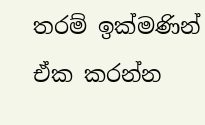තරම් ඉක්මණින් ඒක කරන්න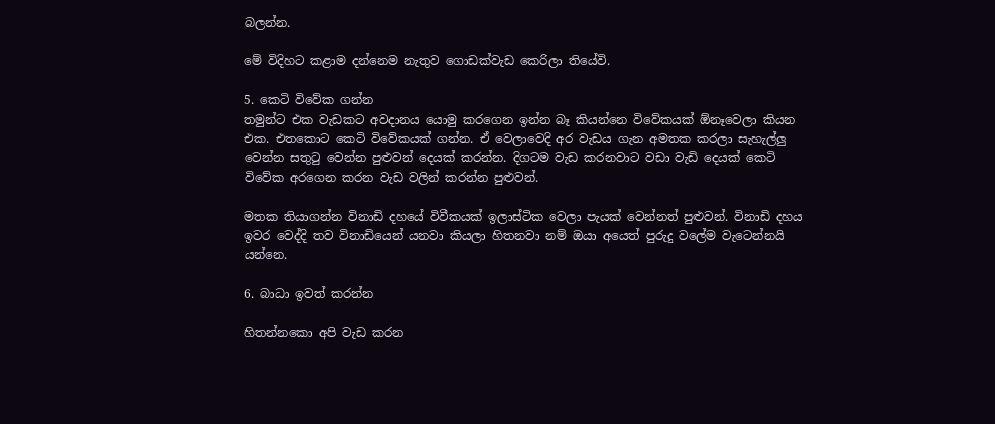බලන්න.

මේ විදිහට කළාම දන්නෙම නැතුව ගොඩක්වැඩ කෙරිලා තියේවි.

5. කෙටි විවේක ගන්න
තමුන්ට එක වැඩකට අවදානය යොමු කරගෙන ඉන්න බෑ කියන්නෙ විවේකයක් ඕනෑවෙලා කියන එක. එතකොට කෙටි විවේකයක් ගන්න. ඒ වෙලාවෙදි අර වැඩය ගැන අමතක කරලා සැහැල්ලු වෙන්න සතුටු වෙන්න පුළුවන් දෙයක් කරන්න. දිගටම වැඩ කරනවාට වඩා වැඩි දෙයක් කෙටි විවේක අරගෙන කරන වැඩ වලින් කරන්න පුළුවන්.

මතක තියාගන්න විනාඩි දහයේ විවීකයක් ඉලාස්ටික වෙලා පැයක් වෙන්නත් පුළුවන්. විනාඩි දහය ඉවර වෙද්දි තව විනාඩියෙන් යනවා කියලා හිතනවා නම් ඔයා අයෙත් පුරුදු වලේම වැටෙන්නයි යන්නෙ.

6. බාධා ඉවත් කරන්න

හිතන්නකො අපි වැඩ කරන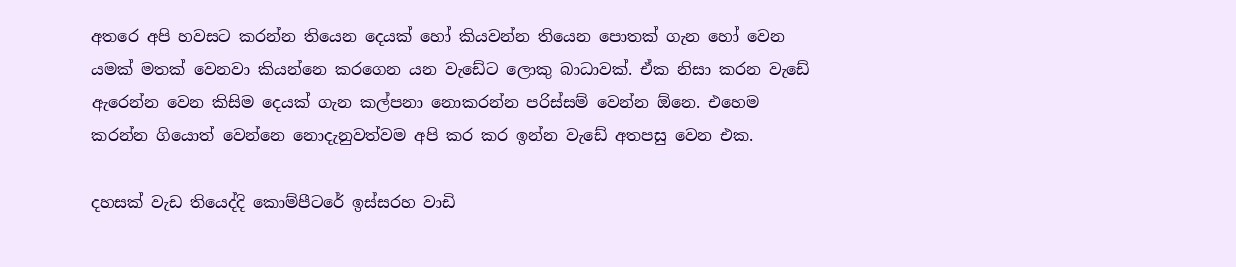අතරෙ අපි හවසට කරන්න තියෙන දෙයක් හෝ කියවන්න තියෙන පොතක් ගැන හෝ වෙන යමක් මතක් වෙනවා කියන්නෙ කරගෙන යන වැඩේට ලොකු බාධාවක්. ඒක නිසා කරන වැඩේ ඇරෙන්න වෙන කිසිම දෙයක් ගැන කල්පනා නොකරන්න පරිස්සම් වෙන්න ඕනෙ. එහෙම කරන්න ගියොත් වෙන්නෙ නොදැනුවත්වම අපි කර කර ඉන්න වැඩේ අතපසු වෙන එක.

දහසක් වැඩ තියෙද්දි කොම්පීටරේ ඉස්සරහ වාඩි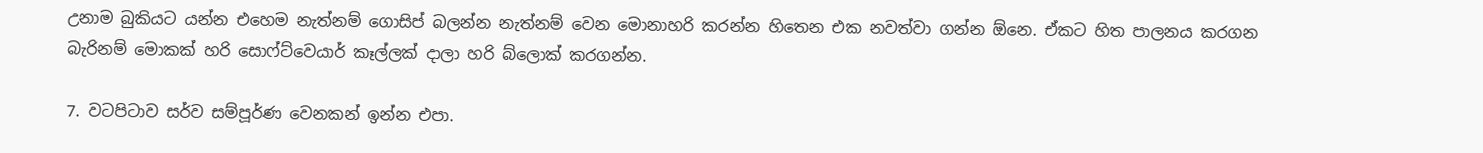උනාම බුකියට යන්න එහෙම නැත්නම් ගොසිප් බලන්න නැත්නම් වෙන මොනාහරි කරන්න හිතෙන එක නවත්වා ගන්න ඕනෙ. ඒකට හිත පාලනය කරගන බැරිනම් මොකක් හරි සොෆ්ට්වෙයාර් කෑල්ලක් දාලා හරි බ්ලොක් කරගන්න.

7. වටපිටාව සර්ව සම්පූර්ණ වෙනකන් ඉන්න එපා.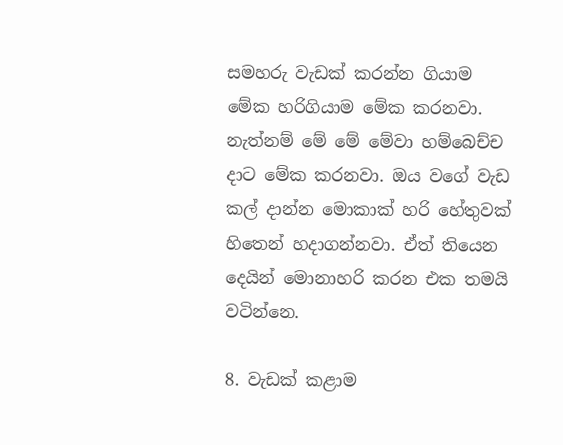සමහරු වැඩක් කරන්න ගියාම මේක හරිගියාම මේක කරනවා. නැත්නම් මේ මේ මේවා හම්බෙච්ච දාට මේක කරනවා. ඔය වගේ වැඩ කල් දාන්න මොකාක් හරි හේතුවක් හිතෙන් හදාගන්නවා. ඒත් තියෙන දෙයින් මොනාහරි කරන එක තමයි වටින්නෙ.

8. වැඩක් කළාම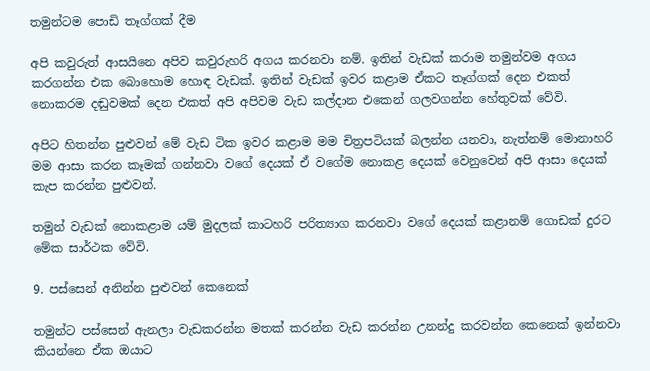තමුන්ටම පොඩි තෑග්ගක් දීම

අපි කවුරුත් ආසයිනෙ අපිව කවුරුහරි අගය කරනවා නම්. ඉතින් වැඩක් කරාම තමුන්වම අගය කරගන්න එක බොහොම හොඳ වැඩක්. ඉතින් වැඩක් ඉවර කළාම ඒකට තෑග්ගක් දෙන එකත් නොකරම දඬුවමක් දෙන එකත් අපි අපිවම වැඩ කල්දාන එකෙන් ගලවගන්න හේතුවක් වේවි.

අපිට හිතන්න පුළුවන් මේ වැඩ ටික ඉවර කළාම මම චිත්‍රපටියක් බලන්න යනවා, නැත්නම් මොනාහරි මම ආසා කරන කෑමක් ගන්නවා වගේ දෙයක් ඒ වගේම නොකළ දෙයක් වෙනුවෙන් අපි ආසා දෙයක් කැප කරන්න පුළුවන්.

තමුන් වැඩක් නොකළාම යම් මුදලක් කාටහරි පරිත්‍යාග කරනවා වගේ දෙයක් කළානම් ගොඩක් දුරට මේක සාර්ථක වේවි.

9. පස්සෙන් අනින්න පුළුවන් කෙනෙක්

තමුන්ට පස්සෙන් ඇනලා වැඩකරන්න මතක් කරන්න වැඩ කරන්න උනන්දු කරවන්න කෙනෙක් ඉන්නවා කියන්නෙ ඒක ඔයාට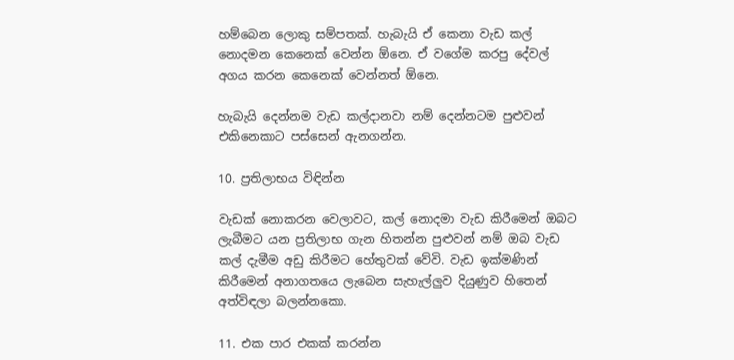හම්බෙන ලොකු සම්පතක්. හැබැයි ඒ කෙනා වැඩ කල් නොදමන කෙනෙක් වෙන්න ඕනෙ. ඒ වගේම කරපු දේවල් අගය කරන කෙනෙක් වෙන්නත් ඕනෙ.

හැබැයි දෙන්නම වැඩ කල්දානවා නම් දෙන්නටම පුළුවන් එකිනෙකාට පස්සෙන් ඇනගන්න.

10. ප්‍රතිලාභය විඳින්න

වැඩක් නොකරන වෙලාවට, කල් නොදමා වැඩ කිරීමෙන් ඔබට ලැබීමට යන ප්‍රතිලාභ ගැන හිතන්න පුළුවන් නම් ඔබ වැඩ කල් දැමීම අඩු කිරීමට හේතුවක් වේවි. වැඩ ඉක්මණින් කිරීමෙන් අනාගතයෙ ලැබෙන සැහැල්ලුව දියුණුව හිතෙන් අත්විඳලා බලන්නකො.

11. එක පාර එකක් කරන්න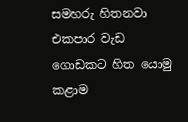සමහරු හිතනවා එකපාර වැඩ ගොඩකට හිත යොමු කළාම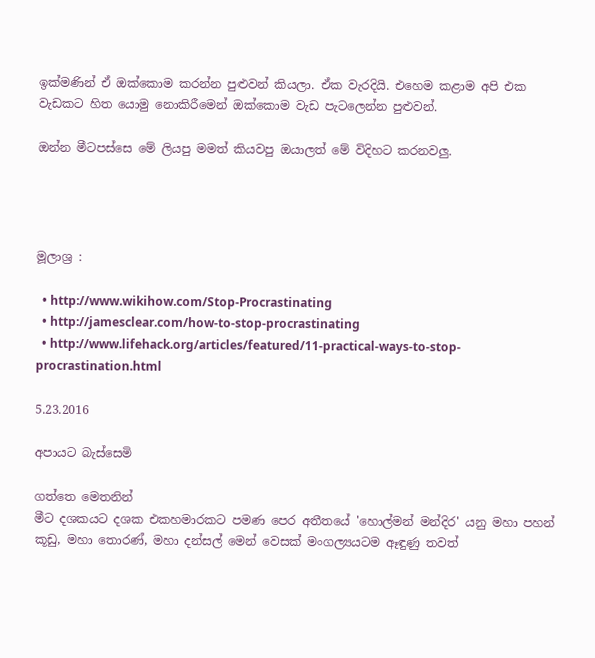ඉක්මණින් ඒ ඔක්කොම කරන්න පුළුවන් කියලා. ඒක වැරදියි. එහෙම කළාම අපි එක වැඩකට හිත යොමු නොකිරීමෙන් ඔක්කොම වැඩ පැටලෙන්න පුළුවන්.

ඔන්න මීටපස්සෙ මේ ලියපු මමත් කියවපු ඔයාලත් මේ විදිහට කරනවලු.




මූලාශ්‍ර :

  • http://www.wikihow.com/Stop-Procrastinating
  • http://jamesclear.com/how-to-stop-procrastinating
  • http://www.lifehack.org/articles/featured/11-practical-ways-to-stop-procrastination.html

5.23.2016

අපායට බැස්සෙමි

ගත්තෙ මෙතනින්
මීට දශකයට දශක එකහමාරකට පමණ පෙර අතීතයේ 'හොල්මන් මන්දිර' යනු මහා පහන් කූඩු, මහා තොරණ්, මහා දන්සල් මෙන් වෙසක් මංගල්‍යයටම ඈඳුණු තවත්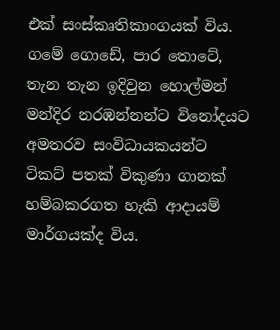එක් සංස්කෘතිකාංගයක් විය. ගමේ ගොඩේ, පාර තොටේ, තැන තැන ඉදිවුන හොල්මන් මන්දිර නරඹන්නන්ට විනෝදයට අමතරව සංවිධායකයන්ට ටිකට් පතක් විකුණා ගානක් හම්බකරගත හැකි ආදායම් මාර්ගයක්ද විය.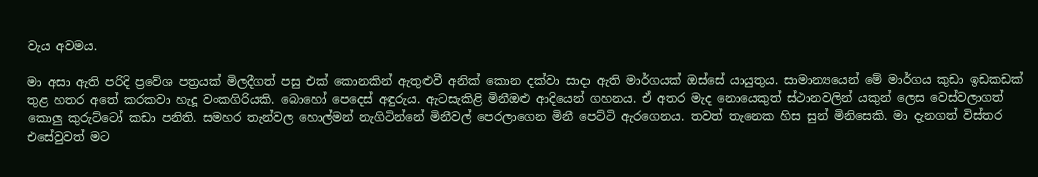වැය අවමය.

මා අසා ඇති පරිදි ප්‍රවේශ පත්‍රයක් මිලදීගත් පසු එක් කොනකින් ඇතුළුවී අනික් කොන දක්වා සාදා ඇති මාර්ගයක් ඔස්සේ යායුතුය. සාමාන්‍යයෙන් මේ මාර්ගය කුඩා ඉඩකඩක් තුළ හතර අතේ කරකවා හැදූ වංකගිරියකි. බොහෝ පෙදෙස් අඳුරුය. ඇටසැකිළි මිනීඔළු ආදියෙන් ගහනය. ඒ අතර මැද නොයෙකුත් ස්ථානවලින් යකුන් ලෙස වෙස්වලාගත් කොලු කුරුට්ටෝ කඩා පනිති. සමහර තැන්වල හොල්මන් නැගිටින්නේ මිනීවල් පෙරලාගෙන මිනී පෙට්ටි ඇරගෙනය. තවත් තැනෙක හිස සුන් මිනිසෙකි. මා දැනගත් විස්තර එසේවුවත් මට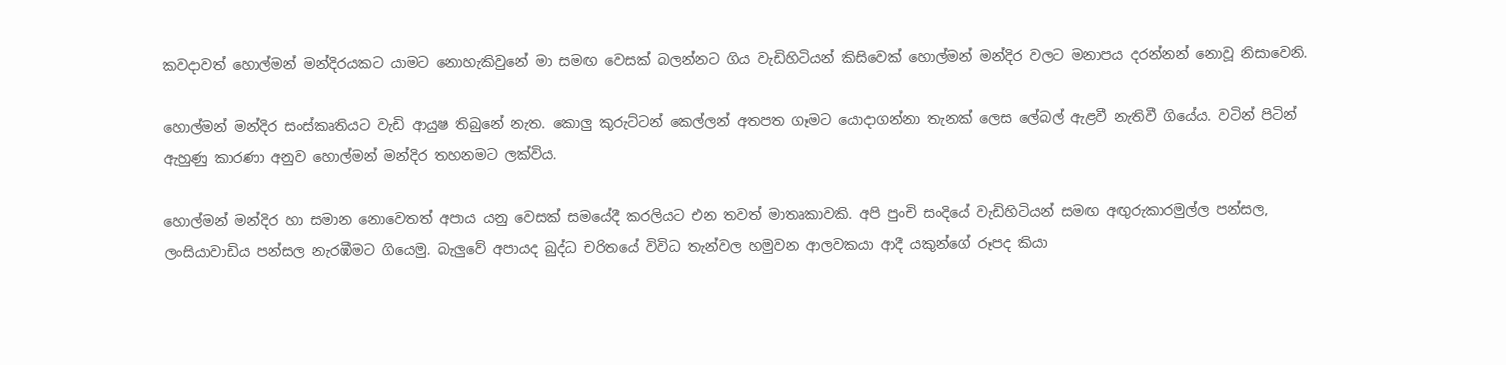කවදාවත් හොල්මන් මන්දිරයකට යාමට නොහැකිවුනේ මා සමඟ වෙසක් බලන්නට ගිය වැඩිහිටියන් කිසිවෙක් හොල්මන් මන්දිර වලට මනාපය දරන්නන් නොවූ නිසාවෙනි.

හොල්මන් මන්දිර සංස්කෘතියට වැඩි ආයුෂ තිබුනේ නැත. කොලු කුරුට්ටන් කෙල්ලන් අතපත ගෑමට යොදාගන්නා තැනක් ලෙස ලේබල් ඇළවී නැතිවී ගියේය. වටින් පිටින් ඇහුණු කාරණා අනුව හොල්මන් මන්දිර තහනමට ලක්විය.

හොල්මන් මන්දිර හා සමාන නොවෙතත් අපාය යනු වෙසක් සමයේදී කරලියට එන තවත් මාතෘකාවකි. අපි පුංචි සංදියේ වැඩිහිටියන් සමඟ අඟුරුකාරමුල්ල පන්සල, ලංසියාවාඩිය පන්සල නැරඹීමට ගියෙමු. බැලුවේ අපායද බුද්ධ චරිතයේ විවිධ තැන්වල හමුවන ආලවකයා ආදී යකුන්ගේ රූපද කියා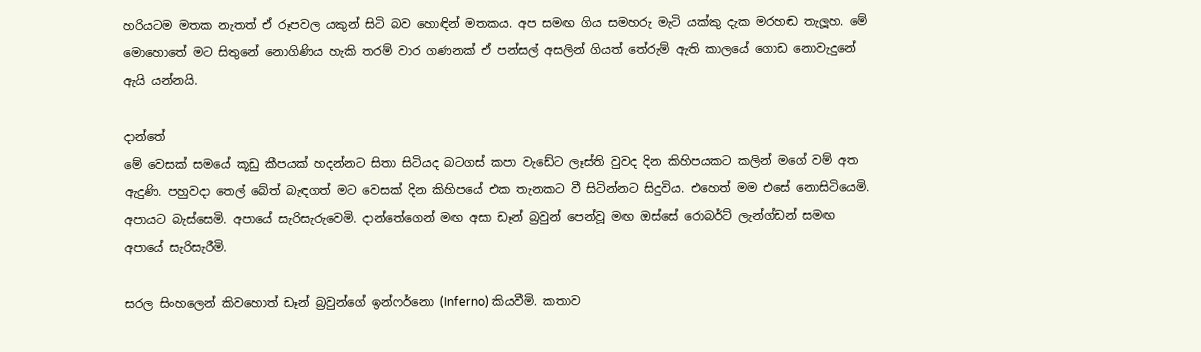හරියටම මතක නැතත් ඒ රූපවල යකුන් සිටි බව හොඳින් මතකය. අප සමඟ ගිය සමහරු මැටි යක්කු දැක මරහඬ තැලූහ. මේ මොහොතේ මට සිතුනේ නොගිණිය හැකි තරම් වාර ගණනක් ඒ පන්සල් අසලින් ගියත් තේරුම් ඇති කාලයේ ගොඩ නොවැදුනේ ඇයි යන්නයි.

දාන්තේ
මේ වෙසක් සමයේ කූඩු කීපයක් හදන්නට සිතා සිටියද බටගස් කපා වැඩේට ලෑස්ති වුවද දින කිහිපයකට කලින් මගේ වම් අත ඇදුණි. පහුවදා තෙල් බේත් බැඳගත් මට වෙසක් දින කිහිපයේ එක තැනකට වී සිටින්නට සිදුවිය. එහෙත් මම එසේ නොසිටියෙමි. අපායට බැස්සෙමි. අපායේ සැරිසැරුවෙමි. දාන්තේගෙන් මඟ අසා ඩෑන් බ්‍රවුන් පෙන්වූ මඟ ඔස්සේ රොබර්ට් ලැන්ග්ඩන් සමඟ අපායේ සැරිසැරීමි.

සරල සිංහලෙන් කිවහොත් ඩෑන් බ්‍රවුන්ගේ ඉන්ෆර්නො (Inferno) කියවීමි. කතාව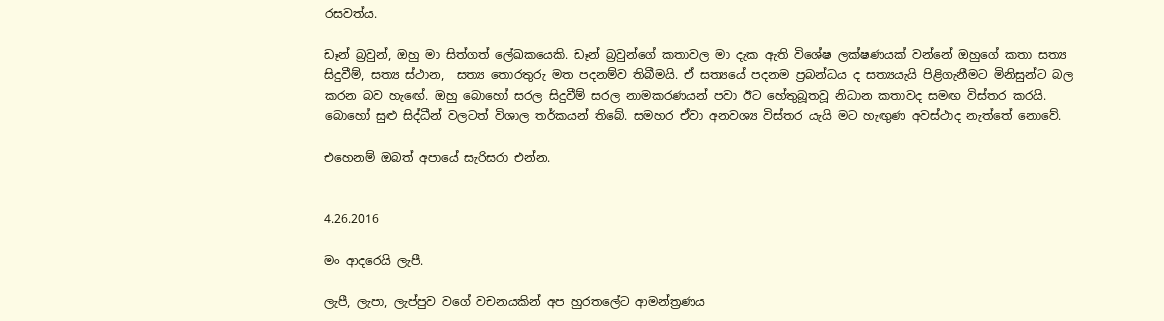රසවත්ය.

ඩෑන් බ්‍රවුන්, ඔහු මා සිත්ගත් ලේඛකයෙකි. ඩෑන් බ්‍රවුන්ගේ කතාවල මා දැක ඇති විශේෂ ලක්ෂණයක් වන්නේ ඔහුගේ කතා සත්‍ය සිදුවීම්, සත්‍ය ස්ථාන,  සත්‍ය තොරතුරු මත පදනම්ව තිබීමයි. ඒ සත්‍යයේ පදනම ප්‍රබන්ධය ද සත්‍යයැයි පිළිගැනීමට මිනිසුන්ට බල කරන බව හැඟේ. ඔහු බොහෝ සරල සිදුවීම් සරල නාමකරණයන් පවා ඊට හේතුබූතවූ නිධාන කතාවද සමඟ විස්තර කරයි. බොහෝ සුළු සිද්ධීන් වලටත් විශාල තර්කයන් තිබේ. සමහර ඒවා අනවශ්‍ය විස්තර යැයි මට හැඟුණ අවස්ථාද නැත්තේ නොවේ.

එහෙනම් ඔබත් අපායේ සැරිසරා එන්න.


4.26.2016

මං ආදරෙයි ලැපී.

ලැපී, ලැපා, ලැප්පුව වගේ වචනයකින් අප හුරතලේට ආමන්ත්‍රණය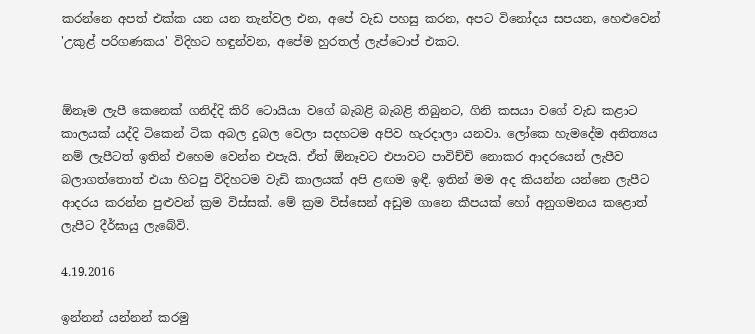කරන්නෙ අපත් එක්ක යන යන තැන්වල එන, අපේ වැඩ පහසු කරන, අපට විනෝදය සපයන, හෙළුවෙන් 'උකුළ් පරිගණකය' විදිහට හඳුන්වන, අපේම හුරතල් ලැප්ටොප් එකට.


ඕනෑම ලැපී කෙනෙක් ගනිද්දි කිරි ටොයියා වගේ බැබළි බැබළි තිබුනට, ගිනි කසයා වගේ වැඩ කළාට කාලයක් යද්දි ටිකෙන් ටික අබල දුබල වෙලා සදහටම අපිව හැරදාලා යනවා. ලෝකෙ හැමදේම අනිත්‍යය නම් ලැපීටත් ඉතින් එහෙම වෙන්න එපැයි. ඒත් ඕනෑවට එපාවට පාවිච්චි නොකර ආදරයෙන් ලැපීව බලාගත්තොත් එයා හිටපු විදිහටම වැඩි කාලයක් අපි ළඟම ඉඳී. ඉතින් මම අද කියන්න යන්නෙ ලැපීට ආදරය කරන්න පුළුවන් ක්‍රම විස්සක්. මේ ක්‍රම විස්සෙන් අඩුම ගානෙ කීපයක් හෝ අනුගමනය කළොත් ලැපීට දීර්ඝායු ලැබේවි.

4.19.2016

ඉන්නන් යන්නන් කරමු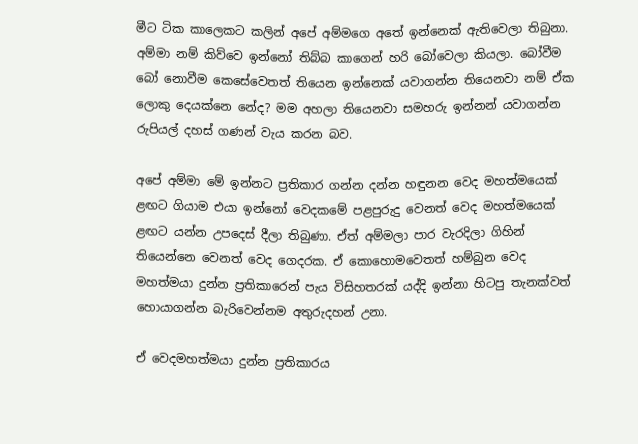මීට ටික කාලෙකට කලින් අපේ අම්මගෙ අතේ ඉන්නෙක් ඇතිවෙලා තිබුනා. අම්මා නම් කිව්වෙ ඉන්නෝ තිබ්බ කාගෙන් හරි බෝවෙලා කියලා. බෝවීම බෝ නොවීම කෙසේවෙතත් තියෙන ඉන්නෙක් යවාගන්න තියෙනවා නම් ඒක ලොකු දෙයක්නෙ නේද? මම අහලා තියෙනවා සමහරු ඉන්නන් යවාගන්න රුපියල් දහස් ගණන් වැය කරන බව.

අපේ අම්මා මේ ඉන්නට ප්‍රතිකාර ගන්න දන්න හඳුනන වෙද මහත්මයෙක් ළඟට ගියාම එයා ඉන්නෝ වෙදකමේ පළපුරුදු වෙනත් වෙද මහත්මයෙක් ළඟට යන්න උපදෙස් දීලා තිබුණා. ඒත් අම්මලා පාර වැරදිලා ගිහින් තියෙන්නෙ වෙනත් වෙද ගෙදරක. ඒ කොහොමවෙතත් හම්බුන වෙද මහත්මයා දුන්න ප්‍රතිකාරෙන් පැය විසිහතරක් යද්දි ඉන්නා හිටපු තැනක්වත් හොයාගන්න බැරිවෙන්නම අතුරුදහන් උනා.

ඒ වෙදමහත්මයා දුන්න ප්‍රතිකාරය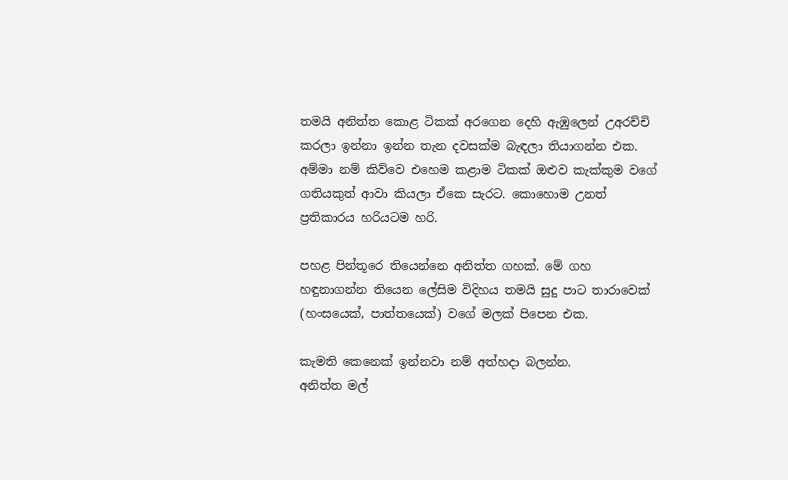තමයි අනිත්ත කොළ ටිකක් අරගෙන දෙහි ඇඹුලෙන් උඅරච්චි කරලා ඉන්නා ඉන්න තැන දවසක්ම බැඳලා තියාගන්න එක. අම්මා නම් කිව්වෙ එහෙම කළාම ටිකක් ඔළුව කැක්කුම වගේ ගතියකුත් ආවා කියලා ඒකෙ සැරට. කොහොම උනත් ප්‍රතිකාරය හරියටම හරි.

පහළ පින්තූරෙ තියෙන්නෙ අනිත්ත ගහක්. මේ ගහ හඳුනාගන්න තියෙන ලේසිම විදිහය තමයි සුදු පාට තාරාවෙක් (හංසයෙක්, පාත්තයෙක්) වගේ මලක් පිපෙන එක.

කැමති කෙනෙක් ඉන්නවා නම් අත්හදා බලන්න.
අනිත්ත මල්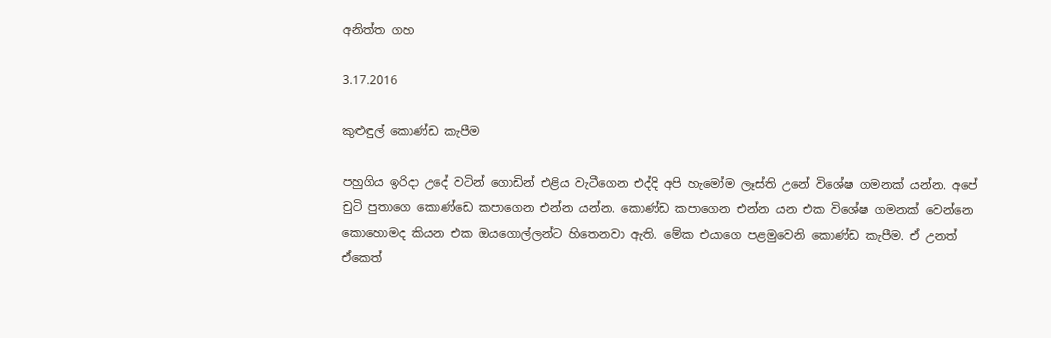අනිත්ත ගහ

3.17.2016

කුළුඳුල් කොණ්ඩ කැපීම

පහුගිය ඉරිදා උදේ වටින් ගොඩින් එළිය වැටීගෙන එද්දි අපි හැමෝම ලෑස්ති උනේ විශේෂ ගමනක් යන්න. අපේ චුටි පුතාගෙ කොණ්ඩෙ කපාගෙන එන්න යන්න. කොණ්ඩ කපාගෙන එන්න යන එක විශේෂ ගමනක් වෙන්නෙ කොහොමද කියන එක ඔයගොල්ලන්ට හිතෙනවා ඇති. මේක එයාගෙ පළමුවෙනි කොණ්ඩ කැපීම. ඒ උනත් ඒකෙත්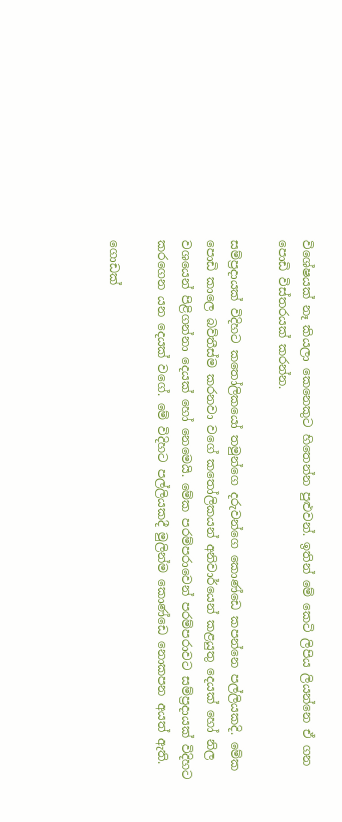විශේෂයක් නෑ කියලා කෙනෙකුට හිතෙන්න පුළුවන්. ඉතින් මේ කෙටි ලිපිය ලියන්නෙ ඒ ගන පොඩි විස්තරයක් කරන්න.

සම්ප්‍රදායක් විදිහට කතෝලිකයෝ තමුන්ගෙ දරුවන්ගෙ කොණ්ඩෙ කපන්නෙ පල්ලියකදි. මේක පොඩි කාලෙ බව්තීස්ම කරනවා වගේ කතෝලිකයන් අනිවාර්යෙන් කළයුතු දෙයක් හෝ නිල වශයෙන් පිළිගන්නා දෙයක් හෝ නෙමෙයි. මේක පරම්පරාවෙන් පරම්පරාවට සම්ප්‍රදායක් විදිහට කරගෙන යන දෙයක් වගේ. මේ විදිහට පල්ලියකදී මුලින්ම කොණ්ඩෙ නොකපන අයත් ඇති.

ගොඩක්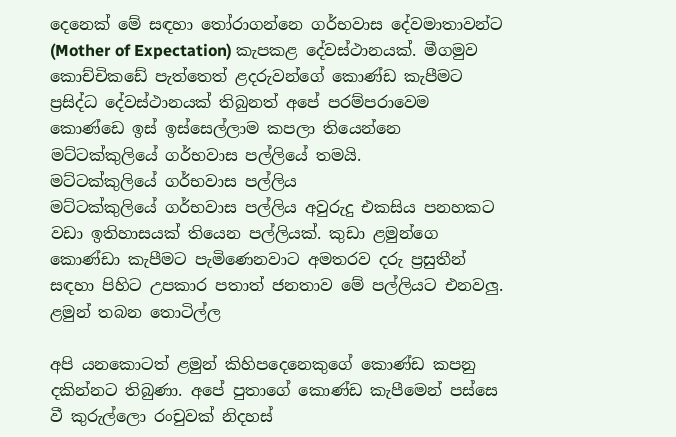දෙනෙක් මේ සඳහා තෝරාගන්නෙ ගර්භවාස දේවමාතාවන්ට (Mother of Expectation) කැපකළ දේවස්ථානයක්. මීගමුව කොච්චිකඩේ පැත්තෙත් ළදරුවන්ගේ කොණ්ඩ කැපීමට ප්‍රසිද්ධ දේවස්ථානයක් තිබුනත් අපේ පරම්පරාවෙම කොණ්ඩෙ ඉස් ඉස්සෙල්ලාම කපලා තියෙන්නෙ මට්ටක්කුලියේ ගර්භවාස පල්ලියේ තමයි.
මට්ටක්කුලියේ ගර්භවාස පල්ලිය
මට්ටක්කුලියේ ගර්භවාස පල්ලිය අවුරුදු එකසිය පනහකට වඩා ඉතිහාසයක් තියෙන පල්ලියක්. කුඩා ළමුන්ගෙ කොණ්ඩා කැපීමට පැමිණෙනවාට අමතරව දරු ප්‍රසුතීන් සඳහා පිහිට උපකාර පතාත් ජනතාව මේ පල්ලියට එනවලු.
ළමුන් තබන තොටිල්ල

අපි යනකොටත් ළමුන් කිහිපදෙනෙකුගේ කොණ්ඩ කපනු දකින්නට තිබුණා. අපේ පුතාගේ කොණ්ඩ කැපීමෙන් පස්සෙ වී කුරුල්ලො රංචුවක් නිදහස්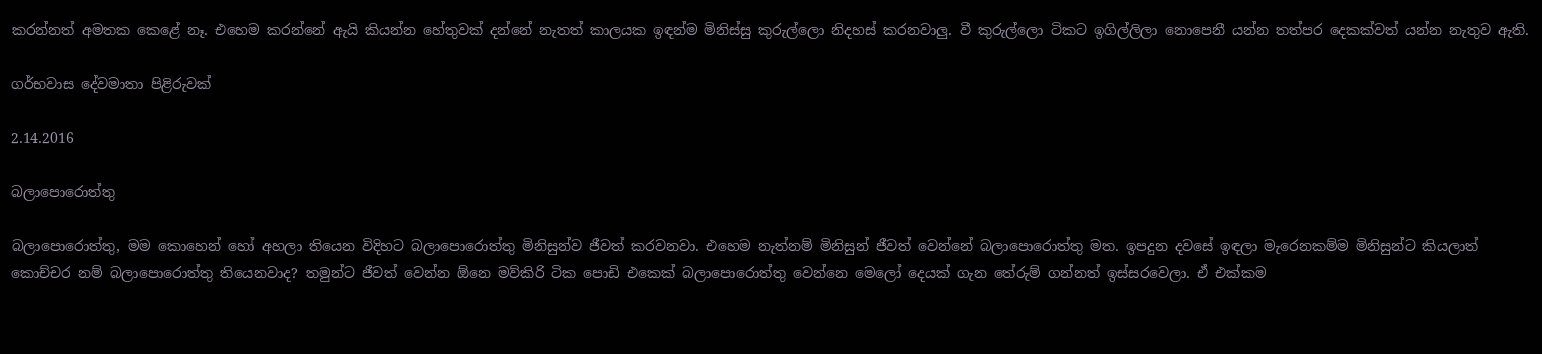කරන්නත් අමතක කෙළේ නෑ. එහෙම කරන්නේ ඇයි කියන්න හේතුවක් දන්නේ නැතත් කාලයක ඉඳන්ම මිනිස්සු කුරුල්ලො නිදහස් කරනවාලු. වී කුරුල්ලො ටිකට ඉගිල්ලිලා නොපෙනී යන්න තත්පර දෙකක්වත් යන්න නැතුව ඇති.

ගර්භවාස දේවමාතා පිළිරුවක්

2.14.2016

බලාපොරොත්තු

බලාපොරොත්තු, මම කොහෙන් හෝ අහලා තියෙන විදිහට බලාපොරොත්තු මිනිසුන්ව ජීවත් කරවනවා. එහෙම නැත්නම් මිනිසුන් ජීවත් වෙන්නේ බලාපොරොත්තු මත. ඉපදුන දවසේ ඉඳලා මැරෙනකම්ම මිනිසුන්ට කියලාත් කොච්චර නම් බලාපොරොත්තු තියෙනවාද? තමුන්ට ජීවත් වෙන්න ඕනෙ මව්කිරි ටික පොඩි එකෙක් බලාපොරොත්තු වෙන්නෙ මෙලෝ දෙයක් ගැන තේරුම් ගන්නත් ඉස්සරවෙලා. ඒ එක්කම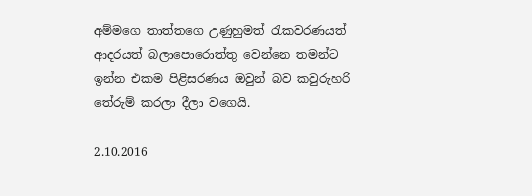අම්මගෙ තාත්තගෙ උණුහුමත් රැකවරණයත් ආදරයත් බලාපොරොත්තු වෙන්නෙ තමන්ට ඉන්න එකම පිළිසරණය ඔවුන් බව කවුරුහරි තේරුම් කරලා දීලා වගෙයි.

2.10.2016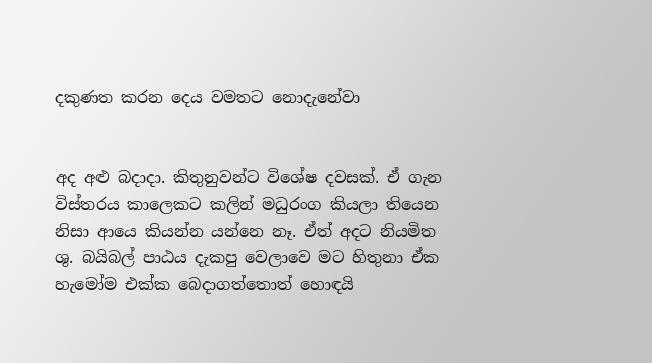දකුණත කරන දෙය වමතට නොදැනේවා


අද අළු බදාදා. කිතුනුවන්ට විශේෂ දවසක්. ඒ ගැන විස්තරය කාලෙකට කලින් මධුරංග කියලා තියෙන නිසා ආයෙ කියන්න යන්නෙ නෑ. ඒත් අදට නියමිත ශු. බයිබල් පාඨය දැකපු වෙලාවෙ මට හිතුනා ඒක හැමෝම එක්ක බෙදාගත්තොත් හොඳයි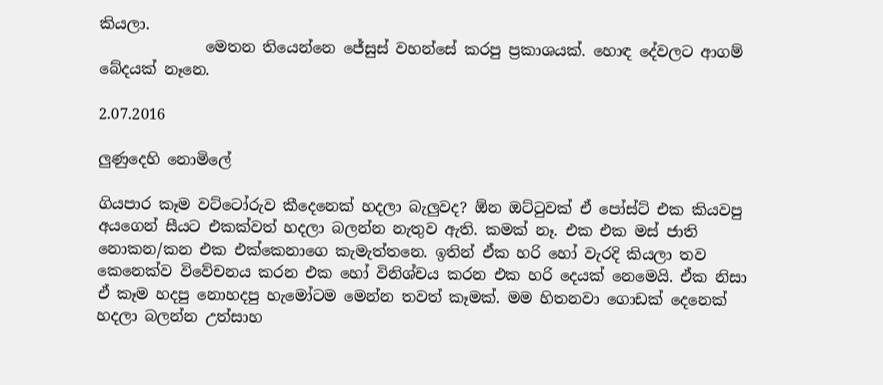කියලා.
              මෙතන තියෙන්නෙ ජේසුස් වහන්සේ කරපු ප්‍රකාශයක්. හොඳ දේවලට ආගම් බේදයක් නෑනෙ.

2.07.2016

ලුණුදෙහි නොමිලේ

ගියපාර කෑම වට්ටෝරුව කීදෙනෙක් හදලා බැලුවද? ඕන ඔට්ටුවක් ඒ පෝස්ට් එක කියවපු අයගෙන් සීයට එකක්වත් හදලා බලන්න නැතුව ඇති. කමක් නෑ. එක එක මස් ජාති නොකන/කන එක එක්කෙනාගෙ කැමැත්තනෙ. ඉතින් ඒක හරි හෝ වැරදි කියලා තව කෙනෙක්ව විවේචනය කරන එක හෝ විනිශ්චය කරන එක හරි දෙයක් නෙමෙයි. ඒක නිසා ඒ කෑම හදපු නොහදපු හැමෝටම මෙන්න තවත් කෑමක්. මම හිතනවා ගොඩක් දෙනෙක් හදලා බලන්න උත්සාහ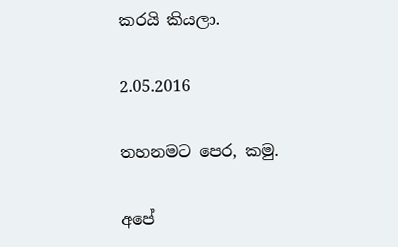කරයි කියලා.

2.05.2016

තහනමට පෙර, කමු.

අපේ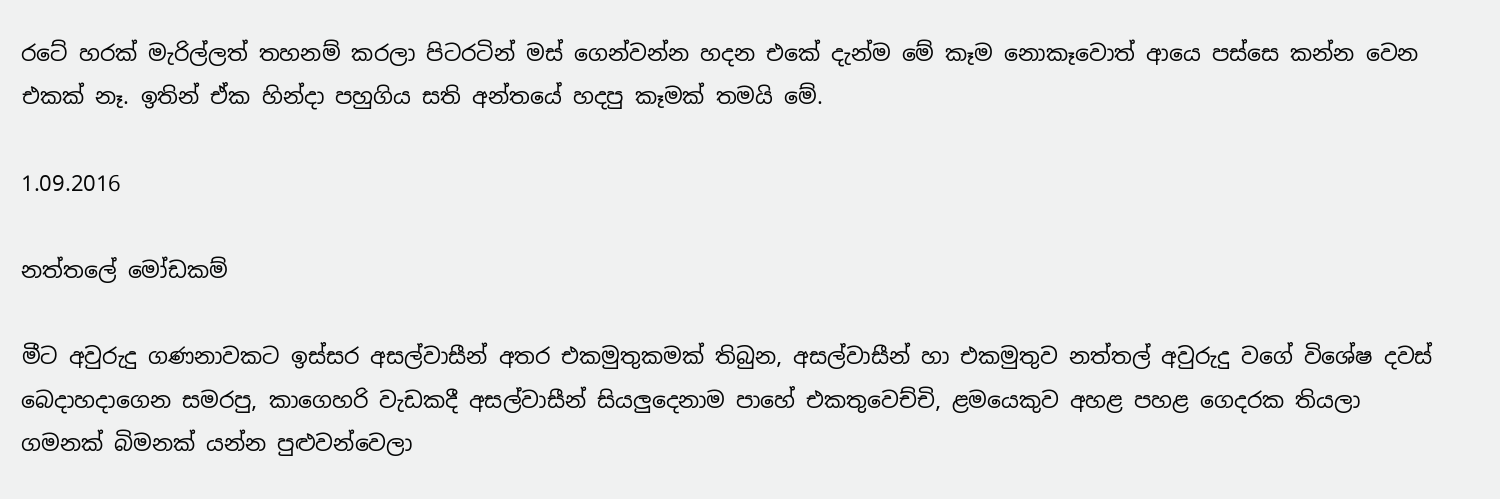රටේ හරක් මැරිල්ලත් තහනම් කරලා පිටරටින් මස් ගෙන්වන්න හදන එකේ දැන්ම මේ කෑම නොකෑවොත් ආයෙ පස්සෙ කන්න වෙන එකක් නෑ. ඉතින් ඒක හින්දා පහුගිය සති අන්තයේ හදපු කෑමක් තමයි මේ.

1.09.2016

නත්තලේ මෝඩකම්

මීට අවුරුදු ගණනාවකට ඉස්සර අසල්වාසීන් අතර එකමුතුකමක් තිබුන, අසල්වාසීන් හා එකමුතුව නත්තල් අවුරුදු වගේ විශේෂ දවස් බෙදාහදාගෙන සමරපු, කාගෙහරි වැඩකදී අසල්වාසීන් සියලුදෙනාම පාහේ එකතුවෙච්චි, ළමයෙකුව අහළ පහළ ගෙදරක තියලා ගමනක් බිමනක් යන්න පුළුවන්වෙලා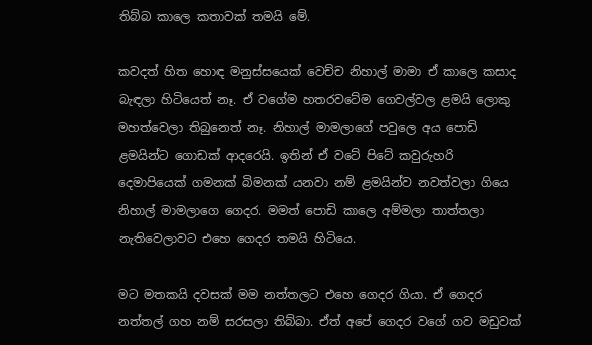තිබ්බ කාලෙ කතාවක් තමයි මේ.

කවදත් හිත හොඳ මනුස්සයෙක් වෙච්ච නිහාල් මාමා ඒ කාලෙ කසාද බැඳලා හිටියෙත් නෑ. ඒ වගේම හතරවටේම ගෙවල්වල ළමයි ලොකු මහත්වෙලා තිබුනෙත් නෑ. නිහාල් මාමලාගේ පවුලෙ අය පොඩි ළමයින්ට ගොඩක් ආදරෙයි. ඉතින් ඒ වටේ පිටේ කවුරුහරි දෙමාපියෙක් ගමනක් බිමනක් යනවා නම් ළමයින්ව නවත්වලා ගියෙ නිහාල් මාමලාගෙ ගෙදර. මමත් පොඩි කාලෙ අම්මලා තාත්තලා නැතිවෙලාවට එහෙ ගෙදර තමයි හිටියෙ.

මට මතකයි දවසක් මම නත්තලට එහෙ ගෙදර ගියා. ඒ ගෙදර නත්තල් ගහ නම් සරසලා තිබ්බා. ඒත් අපේ ගෙදර වගේ ගව මඩුවක්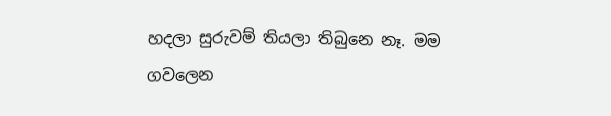හදලා සුරුවම් තියලා තිබුනෙ නෑ. මම ගවලෙන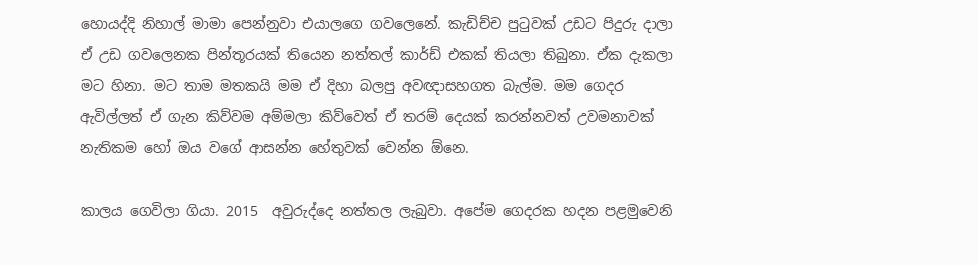හොයද්දි නිහාල් මාමා පෙන්නුවා එයාලගෙ ගවලෙනේ. කැඩිච්ච පුටුවක් උඩට පිදුරු දාලා ඒ උඩ ගවලෙනක පින්තූරයක් තියෙන නත්තල් කාර්ඩ් එකක් තියලා තිබුනා. ඒක දැකලා මට හිනා. මට තාම මතකයි මම ඒ දිහා බලපු අවඥාසහගත බැල්ම. මම ගෙදර ඇවිල්ලත් ඒ ගැන කිව්වම අම්මලා කිව්වෙත් ඒ තරම් දෙයක් කරන්නවත් උවමනාවක් නැතිකම හෝ ඔය වගේ ආසන්න හේතුවක් වෙන්න ඕනෙ.

කාලය ගෙවිලා ගියා. 2015  අවුරුද්දෙ නත්තල ලැබුවා. අපේම ගෙදරක හදන පළමුවෙනි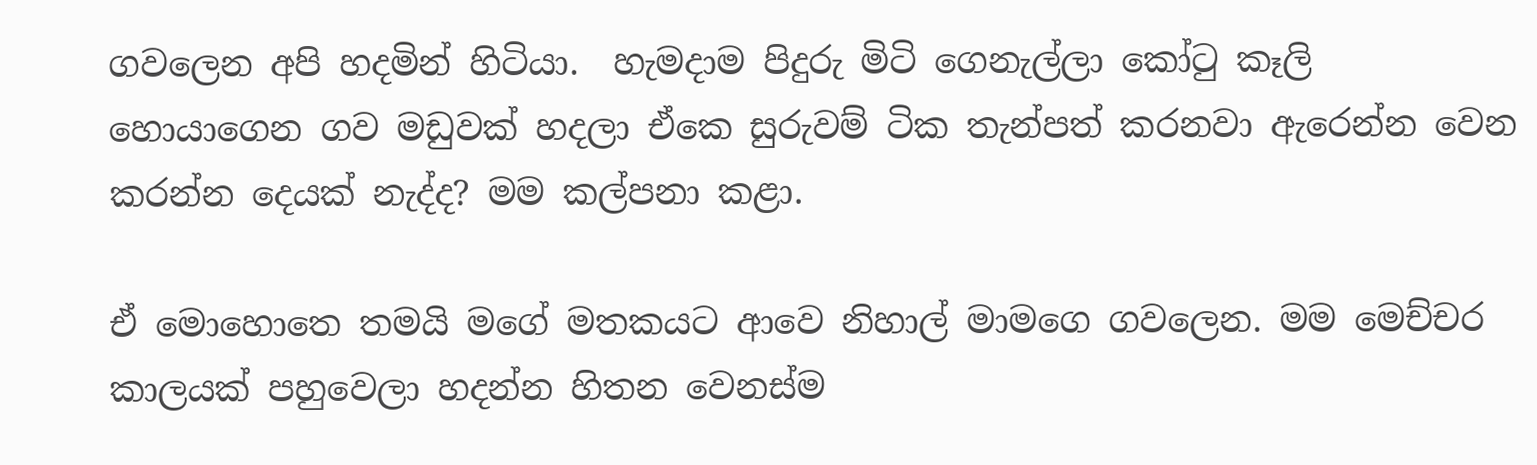ගවලෙන අපි හදමින් හිටියා.  හැමදාම පිදුරු මිටි ගෙනැල්ලා කෝටු කෑලි හොයාගෙන ගව මඩුවක් හදලා ඒකෙ සුරුවම් ටික තැන්පත් කරනවා ඇරෙන්න වෙන කරන්න දෙයක් නැද්ද? මම කල්පනා කළා.

ඒ මොහොතෙ තමයි මගේ මතකයට ආවෙ නිහාල් මාමගෙ ගවලෙන. මම මෙච්චර කාලයක් පහුවෙලා හදන්න හිතන වෙනස්ම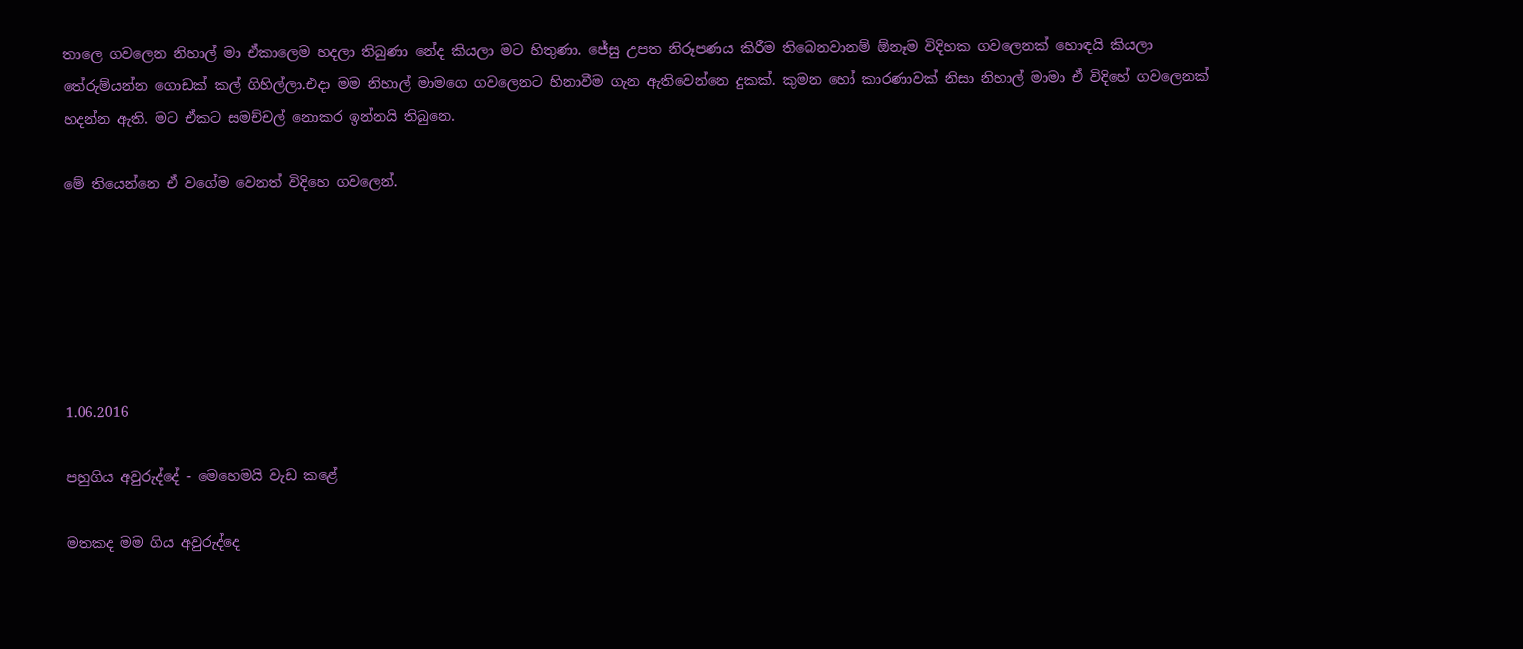තාලෙ ගවලෙන නිහාල් මා ඒකාලෙම හදලා තිබුණා නේද කියලා මට හිතුණා. ජේසු උපත නිරූපණය කිරීම තිබෙනවානම් ඕනෑම විදිහක ගවලෙනක් හොඳයි කියලා තේරුම්යන්න ගොඩක් කල් ගිහිල්ලා.එදා මම නිහාල් මාමගෙ ගවලෙනට හිනාවීම ගැන ඇතිවෙන්නෙ දුකක්. කුමන හෝ කාරණාවක් නිසා නිහාල් මාමා ඒ විදිහේ ගවලෙනක් හදන්න ඇති. මට ඒකට සමච්චල් නොකර ඉන්නයි තිබුනෙ.

මේ තියෙන්නෙ ඒ වගේම වෙනත් විදිහෙ ගවලෙන්.






1.06.2016

පහුගිය අවුරුද්දේ - මෙහෙමයි වැඩ කළේ

මතකද මම ගිය අවුරුද්දෙ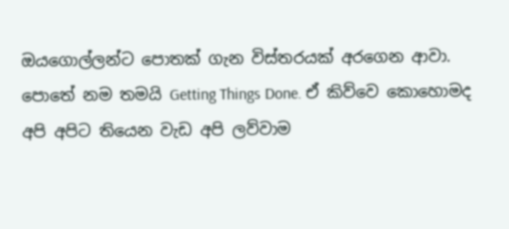ඔයගොල්ලන්ට පොතක් ගැන විස්තරයක් අරගෙන ආවා. පොතේ නම තමයි Getting Things Done. ඒ කිව්වෙ කොහොමද අපි අපිට තියෙන වැඩ අපි ලව්වාම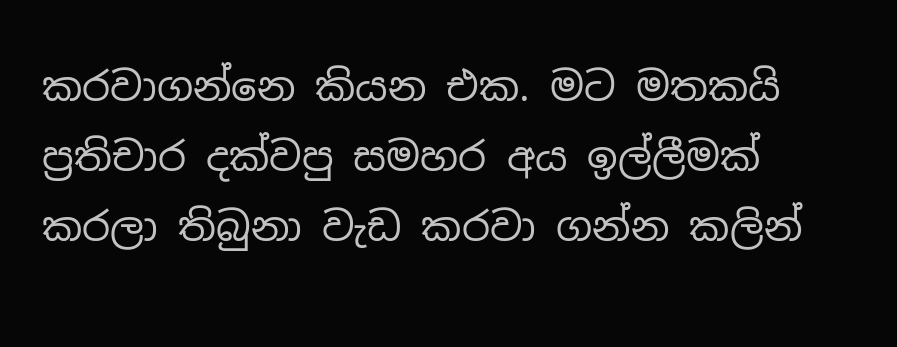කරවාගන්නෙ කියන එක. මට මතකයි ප්‍රතිචාර දක්වපු සමහර අය ඉල්ලීමක් කරලා තිබුනා වැඩ කරවා ගන්න කලින්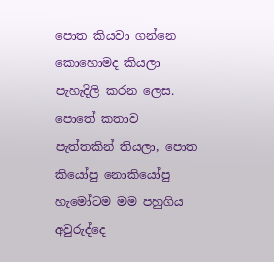පොත කියවා ගන්නෙ කොහොමද කියලා පැහැදිලි කරන ලෙස. පොතේ කතාව පැත්තකින් තියලා, පොත කියෝපු නොකියෝපු හැමෝටම මම පහුගිය අවුරුද්දෙ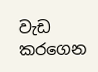වැඩ කරගෙන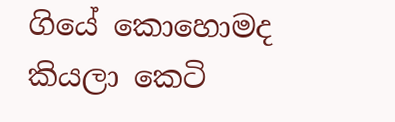ගියේ කොහොමද කියලා කෙටි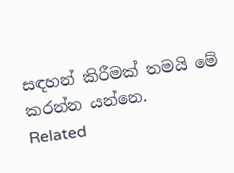සඳහන් කිරීමක් තමයි මේ කරන්න යන්නෙ.
Related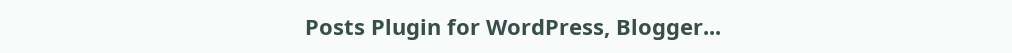Posts Plugin for WordPress, Blogger...